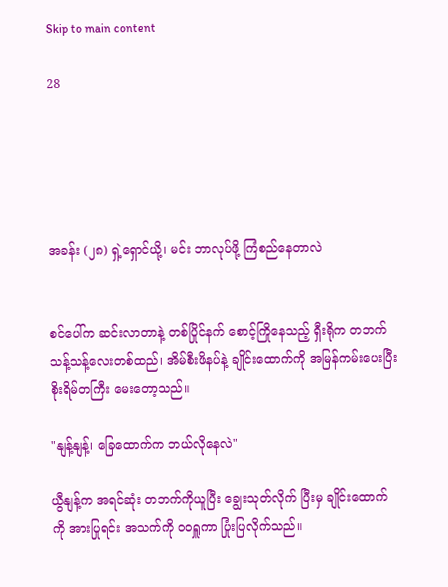Skip to main content

28





အခန်း (၂၈) ရှဲ့ရှောင်ယို့၊ မင်း ဘာလုပ်ဖို့ ကြံစည်နေတာလဲ


စင်ပေါ်က ဆင်းလာတာနဲ့ တစ်ပြိုင်နက် စောင့်ကြိုနေသည့် ရှီးရိုက တဘက်သန့်သန့်လေးတစ်ထည်၊ အိမ်စီးဖိနပ်နဲ့ ချိုင်းထောက်ကို အမြန်ကမ်းပေးပြီး စိုးရိမ်တကြီး မေးတော့သည်။

"နျန့်နျန့်၊ ခြေထောက်က ဘယ်လိုနေလဲ"

ယွီနျန့်က အရင်ဆုံး တဘက်ကိုယူပြီး ချွေးသုတ်လိုက် ပြီးမှ ချိုင်းထောက်ကို အားပြုရင်း အသက်ကို ဝဝရှူကာ ပြုံးပြလိုက်သည်။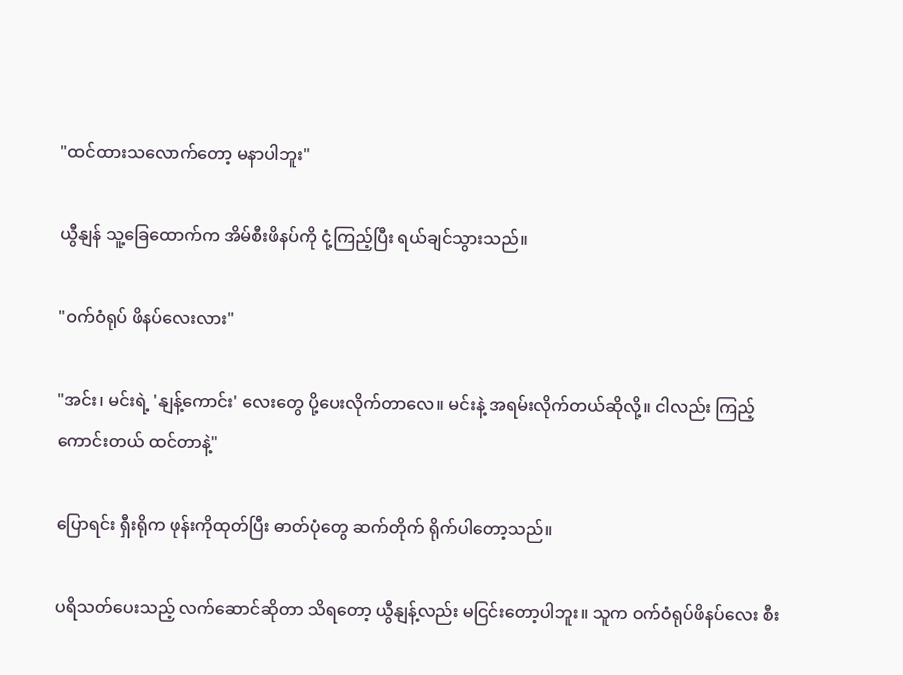"ထင်ထားသလောက်တော့ မနာပါဘူး"

ယွီနျန် သူ့ခြေထောက်က အိမ်စီးဖိနပ်ကို ငုံ့ကြည့်ပြီး ရယ်ချင်သွားသည်။

"ဝက်ဝံရုပ် ဖိနပ်လေးလား"

"အင်း၊ မင်းရဲ့ 'နျန့်ကောင်း' လေးတွေ ပို့ပေးလိုက်တာလေ။ မင်းနဲ့ အရမ်းလိုက်တယ်ဆိုလို့။ ငါလည်း ကြည့်ကောင်းတယ် ထင်တာနဲ့"

ပြောရင်း ရှီးရိုက ဖုန်းကိုထုတ်ပြီး ဓာတ်ပုံတွေ ဆက်တိုက် ရိုက်ပါတော့သည်။

ပရိသတ်ပေးသည့် လက်ဆောင်ဆိုတာ သိရတော့ ယွီနျန့်လည်း မငြင်းတော့ပါဘူး။ သူက ဝက်ဝံရုပ်ဖိနပ်လေး စီး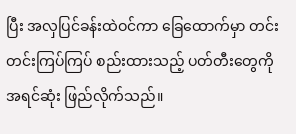ပြီး အလှပြင်ခန်းထဲဝင်ကာ ခြေထောက်မှာ တင်းတင်းကြပ်ကြပ် စည်းထားသည့် ပတ်တီးတွေကို အရင်ဆုံး ဖြည်လိုက်သည်။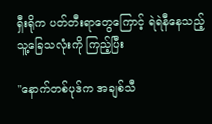ရှီးရိုက ပတ်တီးရာတွေကြောင့် ရဲရဲနီနေသည့် သူ့ခြေသလုံးကို ကြည့်ပြီး

"နောက်တစ်ပုဒ်က အချစ်သီ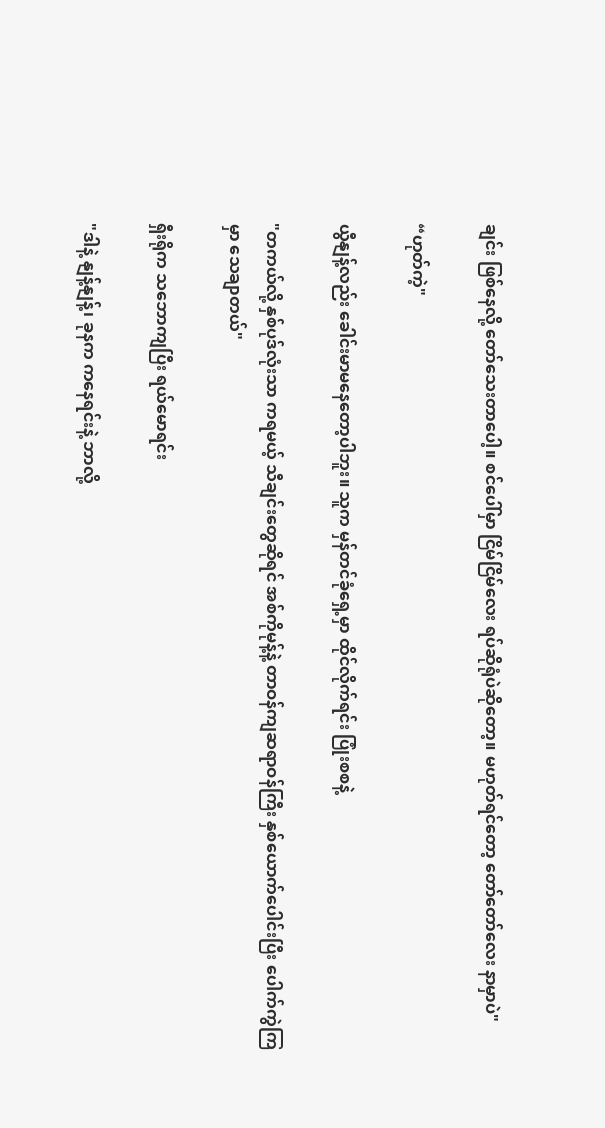ချင်း ဖြစ်နေလို့ တော်သေးတာပေါ့။ စင်ပေါ်မှာ ငြိမ်ငြိမ်လေး ရပ်ဆိုရုံပဲဆိုတော့။ မဟုတ်ရင်တော့ တော်တော်လေး နာမှာပဲ"

“ဟုတ်ကဲ့"

ယွီနျန့်လည်း ခေါင်းမာမနေတော့ပါဘူး။ သူက မှန်တင်ခုံရှေ့မှာ ထိုင်လိုက်ရင်း ပြုံးစစနဲ့

"တကယ်လို့ နှစ်ပုဒ်လုံးသာ ကရမယ့် သီချင်းတွေဆိုရင် အစ်ကိုမုန့်နဲ့ တာဝန်ကျဆရာဝန်ကြီး နှစ်ယောက်ပေါင်းပြီး ပေါက်ကွဲကြမှာ သေချာတယ်"

ရှီးရိုက သဘောကျပြီး ရယ်မောရင်း

"ဒါနဲ့ နျန့်နျန့်၊ ခုနက ကနေရင်းနဲ့ ဘာလို့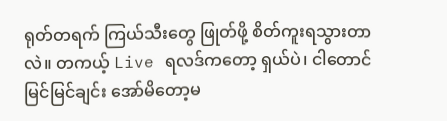ရုတ်တရက် ကြယ်သီးတွေ ဖြုတ်ဖို့ စိတ်ကူးရသွားတာလဲ။ တကယ့် Live ရလဒ်ကတော့ ရှယ်ပဲ၊ ငါတောင် မြင်မြင်ချင်း အော်မိတော့မ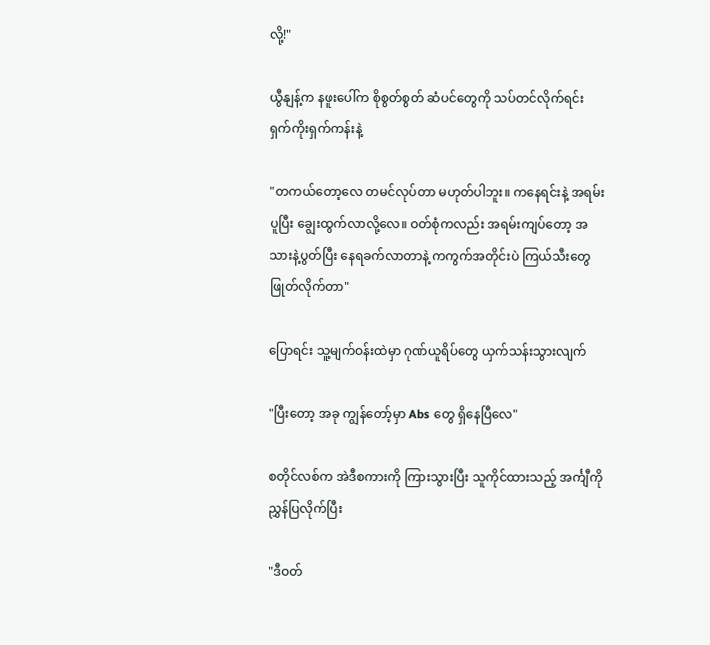လို့!"

ယွီနျန့်က နဖူးပေါ်က စိုစွတ်စွတ် ဆံပင်တွေကို သပ်တင်လိုက်ရင်း ရှက်ကိုးရှက်ကန်းနဲ့

"တကယ်တော့လေ တမင်လုပ်တာ မဟုတ်ပါဘူး။ ကနေရင်းနဲ့ အရမ်းပူပြီး ချွေးထွက်လာလို့လေ။ ဝတ်စုံကလည်း အရမ်းကျပ်တော့ အသားနဲ့ပွတ်ပြီး နေရခက်လာတာနဲ့ ကကွက်အတိုင်းပဲ ကြယ်သီးတွေ ဖြုတ်လိုက်တာ"

ပြောရင်း သူ့မျက်ဝန်းထဲမှာ ဂုဏ်ယူရိပ်တွေ ယှက်သန်းသွားလျက်

"ပြီးတော့ အခု ကျွန်တော့်မှာ Abs တွေ ရှိနေပြီလေ"

စတိုင်လစ်က အဲဒီစကားကို ကြားသွားပြီး သူကိုင်ထားသည့် အင်္ကျီကို ညွှန်ပြလိုက်ပြီး

"ဒီဝတ်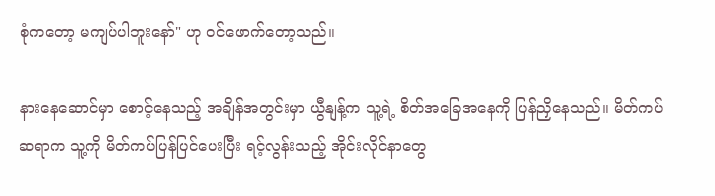စုံကတော့ မကျပ်ပါဘူးနော်" ဟု ဝင်ဖောက်တော့သည်။

နားနေဆောင်မှာ စောင့်နေသည့် အချိန်အတွင်းမှာ ယွီနျန့်က သူ့ရဲ့ စိတ်အခြေအနေကို ပြန်ညှိနေသည်။ မိတ်ကပ်ဆရာက သူ့ကို မိတ်ကပ်ပြန်ပြင်ပေးပြီး ရင့်လွန်းသည့် အိုင်းလိုင်နာတွေ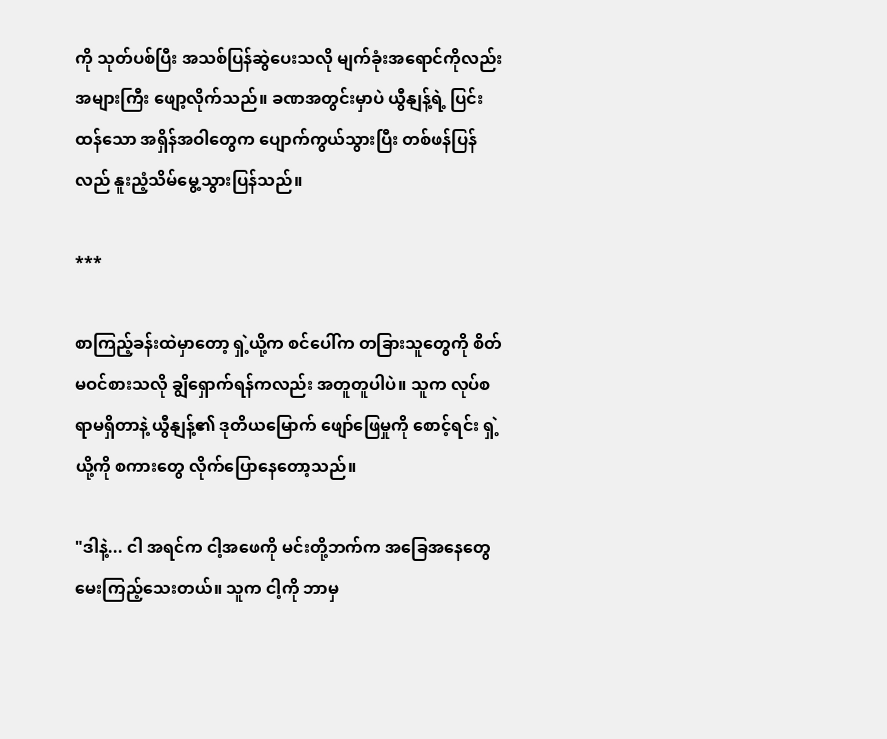ကို သုတ်ပစ်ပြီး အသစ်ပြန်ဆွဲပေးသလို မျက်ခုံးအရောင်ကိုလည်း အများကြီး ဖျော့လိုက်သည်။ ခဏအတွင်းမှာပဲ ယွီနျန့်ရဲ့ ပြင်းထန်သော အရှိန်အဝါတွေက ပျောက်ကွယ်သွားပြီး တစ်ဖန်ပြန်လည် နူးညံ့သိမ်မွေ့သွားပြန်သည်။

***

စာကြည့်ခန်းထဲမှာတော့ ရှဲ့ယို့က စင်ပေါ်က တခြားသူတွေကို စိတ်မဝင်စားသလို ချွိရှောက်ရန်ကလည်း အတူတူပါပဲ။ သူက လုပ်စရာမရှိတာနဲ့ ယွီနျန့်၏ ဒုတိယမြောက် ဖျော်ဖြေမှုကို စောင့်ရင်း ရှဲ့ယို့ကို စကားတွေ လိုက်ပြောနေတော့သည်။

"ဒါနဲ့... ငါ အရင်က ငါ့အဖေကို မင်းတို့ဘက်က အခြေအနေတွေ မေးကြည့်သေးတယ်။ သူက ငါ့ကို ဘာမှ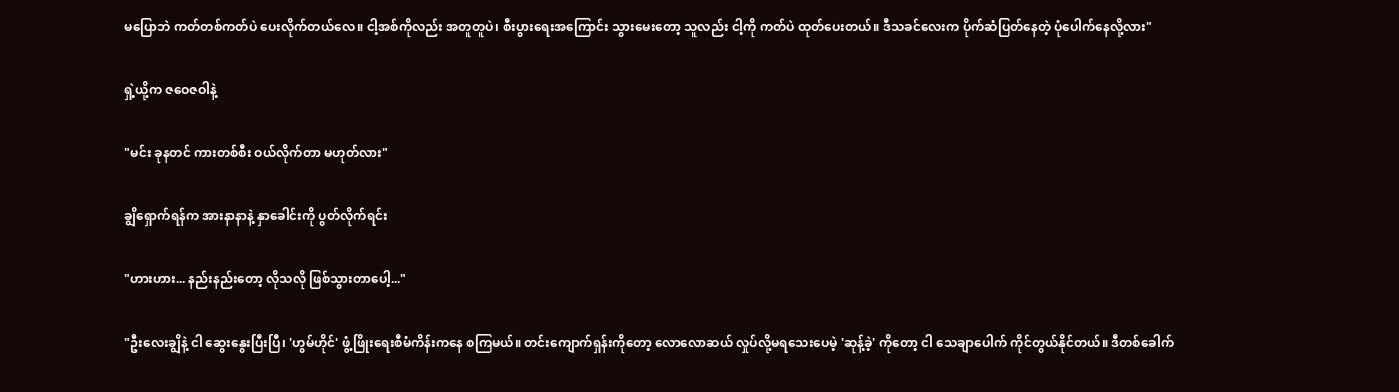မပြောဘဲ ကတ်တစ်ကတ်ပဲ ပေးလိုက်တယ်လေ။ ငါ့အစ်ကိုလည်း အတူတူပဲ၊ စီးပွားရေးအကြောင်း သွားမေးတော့ သူလည်း ငါ့ကို ကတ်ပဲ ထုတ်ပေးတယ်။ ဒီသခင်လေးက ပိုက်ဆံပြတ်နေတဲ့ ပုံပေါက်နေလို့လား"

ရှဲ့ယို့က ဇဝေဇဝါနဲ့

"မင်း ခုနတင် ကားတစ်စီး ဝယ်လိုက်တာ မဟုတ်လား"

ချွိရှောက်ရန်က အားနာနာနဲ့ နှာခေါင်းကို ပွတ်လိုက်ရင်း

"ဟားဟား... နည်းနည်းတော့ လိုသလို ဖြစ်သွားတာပေါ့..."

"ဦးလေးချွိနဲ့ ငါ ဆွေးနွေးပြီးပြီ၊ 'ဟွမ်ဟိုင်' ဖွံ့ဖြိုးရေးစီမံကိန်းကနေ စကြမယ်။ တင်းကျောက်ရှန်းကိုတော့ လောလောဆယ် လှုပ်လို့မရသေးပေမဲ့ 'ဆုန့်ခဲ့' ကိုတော့ ငါ သေချာပေါက် ကိုင်တွယ်နိုင်တယ်။ ဒီတစ်ခေါက်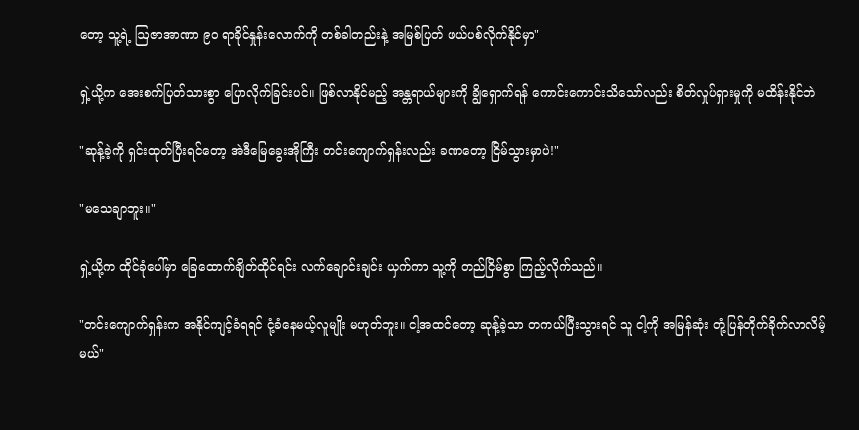တော့ သူ့ရဲ့ ဩဇာအာဏာ ၉၀ ရာခိုင်နှုန်းလောက်ကို တစ်ခါတည်းနဲ့ အမြစ်ပြတ် ဖယ်ပစ်လိုက်နိုင်မှာ"

ရှဲ့ယို့က အေးစက်ပြတ်သားစွာ ပြောလိုက်ခြင်းပင်။ ဖြစ်လာနိုင်မည့် အန္တရာယ်များကို ချွိရှောက်ရန် ကောင်းကောင်းသိသော်လည်း စိတ်လှုပ်ရှားမှုကို မထိန်းနိုင်ဘဲ

"ဆုန့်ခဲ့ကို ရှင်းထုတ်ပြီးရင်တော့ အဲဒီမြေခွေးအိုကြီး တင်းကျောက်ရှန်းလည်း ခဏတော့ ငြိမ်သွားမှာပဲ!"

"မသေချာဘူး။"

ရှဲ့ယို့က ထိုင်ခုံပေါ်မှာ ခြေထောက်ချိတ်ထိုင်ရင်း လက်ချောင်းချင်း ယှက်ကာ သူ့ကို တည်ငြိမ်စွာ ကြည့်လိုက်သည်။

"တင်းကျောက်ရှန်းက အနိုင်ကျင့်ခံရရင် ငုံ့ခံနေမယ့်လူမျိုး မဟုတ်ဘူး။ ငါ့အထင်တော့ ဆုန့်ခဲ့သာ တကယ်ပြီးသွားရင် သူ ငါ့ကို အမြန်ဆုံး တုံ့ပြန်တိုက်ခိုက်လာလိမ့်မယ်"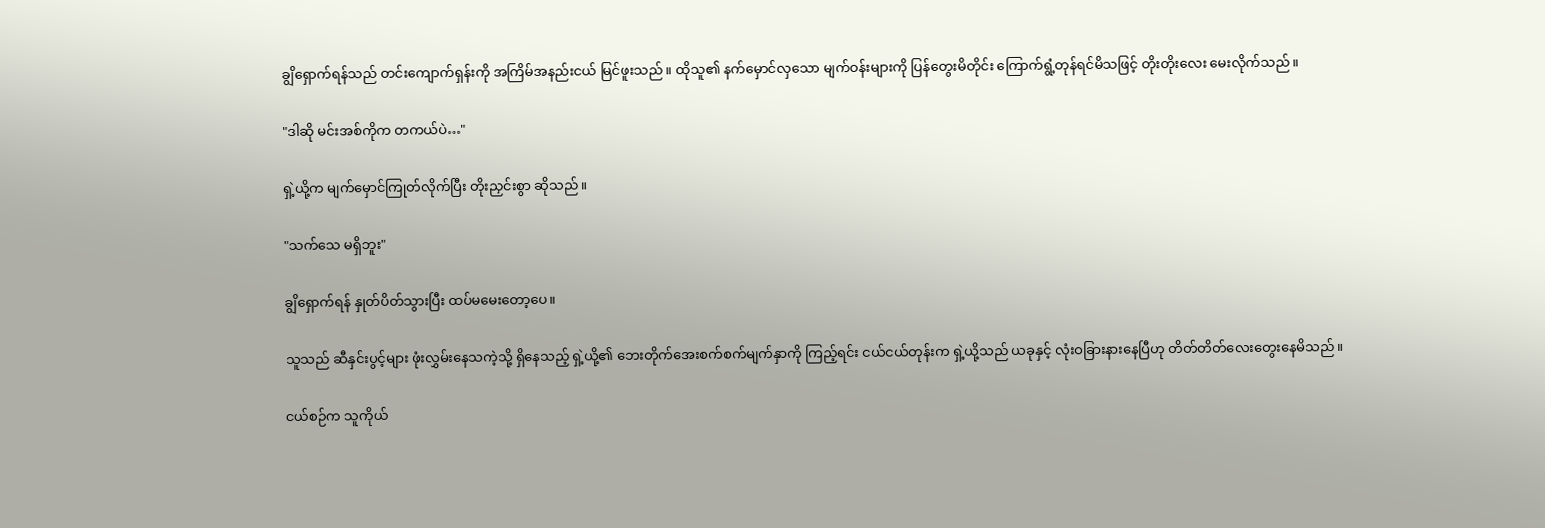ချွိရှောက်ရန်သည် တင်းကျောက်ရှန်းကို အကြိမ်အနည်းငယ် မြင်ဖူးသည်။ ထိုသူ၏ နက်မှောင်လှသော မျက်ဝန်းများကို ပြန်တွေးမိတိုင်း ကြောက်ရွံ့တုန်ရင်မိသဖြင့် တိုးတိုးလေး မေးလိုက်သည်။

"ဒါဆို မင်းအစ်ကိုက တကယ်ပဲ…"

ရှဲ့ယို့က မျက်မှောင်ကြုတ်လိုက်ပြီး တိုးညှင်းစွာ ဆိုသည်။

"သက်သေ မရှိဘူး"

ချွိရှောက်ရန် နှုတ်ပိတ်သွားပြီး ထပ်မမေးတော့ပေ။

သူသည် ဆီနှင်းပွင့်များ ဖုံးလွှမ်းနေသကဲ့သို့ ရှိနေသည့် ရှဲ့ယို့၏ ဘေးတိုက်အေးစက်စက်မျက်နှာကို ကြည့်ရင်း ငယ်ငယ်တုန်းက ရှဲ့ယို့သည် ယခုနှင့် လုံးဝခြားနားနေပြီဟု တိတ်တိတ်လေးတွေးနေမိသည်။

ငယ်စဉ်က သူကိုယ်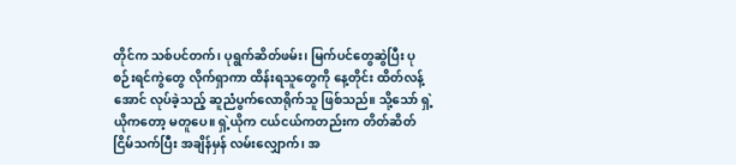တိုင်က သစ်ပင်တက်၊ ပုရွက်ဆိတ်ဖမ်း၊ မြက်ပင်တွေဆွဲပြီး ပုစဉ်းရင်ကွဲတွေ လိုက်ရှာကာ ထိန်းရသူတွေကို နေ့တိုင်း ထိတ်လန့်အောင် လုပ်ခဲ့သည့် ဆူညံပွက်လောရိုက်သူ ဖြစ်သည်။ သို့သော် ရှဲ့ယိုကတော့ မတူပေ။ ရှဲ့ယိုက ငယ်ငယ်ကတည်းက တိတ်ဆိတ်ငြိမ်သက်ပြီး အချိန်မှန် လမ်းလျှောက်၊ အ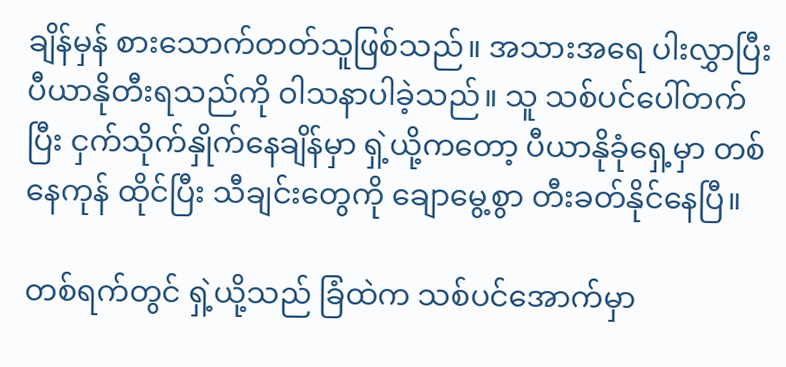ချိန်မှန် စားသောက်တတ်သူဖြစ်သည်။ အသားအရေ ပါးလွှာပြီး ပီယာနိုတီးရသည်ကို ဝါသနာပါခဲ့သည်။ သူ သစ်ပင်ပေါ်တက်ပြီး ငှက်သိုက်နှိုက်နေချိန်မှာ ရှဲ့ယို့ကတော့ ပီယာနိုခုံရှေ့မှာ တစ်နေကုန် ထိုင်ပြီး သီချင်းတွေကို ချောမွေ့စွာ တီးခတ်နိုင်နေပြီ။

တစ်ရက်တွင် ရှဲ့ယို့သည် ခြံထဲက သစ်ပင်အောက်မှာ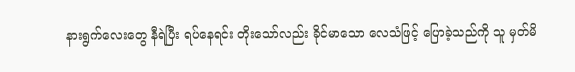နားရွက်လေးတွေ နီရဲပြီး ရပ်နေရင်း တိုးသော်လည်း ခိုင်မာသော လေသံဖြင့် ပြောခဲ့သည်ကို သူ မှတ်မိ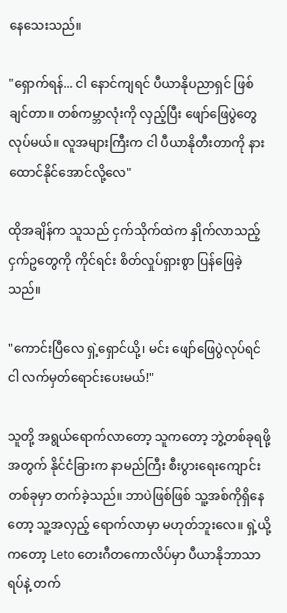နေသေးသည်။

"ရှောက်ရန်... ငါ နောင်ကျရင် ပီယာနိုပညာရှင် ဖြစ်ချင်တာ။ တစ်ကမ္ဘာလုံးကို လှည့်ပြီး ဖျော်ဖြေပွဲတွေ လုပ်မယ်။ လူအများကြီးက ငါ ပီယာနိုတီးတာကို နားထောင်နိုင်အောင်လို့လေ"

ထိုအချိန်က သူသည် ငှက်သိုက်ထဲက နှိုက်လာသည့် ငှက်ဥတွေကို ကိုင်ရင်း စိတ်လှုပ်ရှားစွာ ပြန်ဖြေခဲ့သည်။

"ကောင်းပြီလေ ရှဲ့ရှောင်ယို့၊ မင်း ဖျော်ဖြေပွဲလုပ်ရင် ငါ လက်မှတ်ရောင်းပေးမယ်!"

သူတို့ အရွယ်ရောက်လာတော့ သူကတော့ ဘွဲ့တစ်ခုရဖို့အတွက် နိုင်ငံခြားက နာမည်ကြီး စီးပွားရေးကျောင်းတစ်ခုမှာ တက်ခဲ့သည်။ ဘာပဲဖြစ်ဖြစ် သူ့အစ်ကိုရှိနေတော့ သူ့အလှည့် ရောက်လာမှာ မဟုတ်ဘူးလေ။ ရှဲ့ယို့ကတော့ Leto တေးဂီတကောလိပ်မှာ ပီယာနိုဘာသာရပ်နဲ့ တက်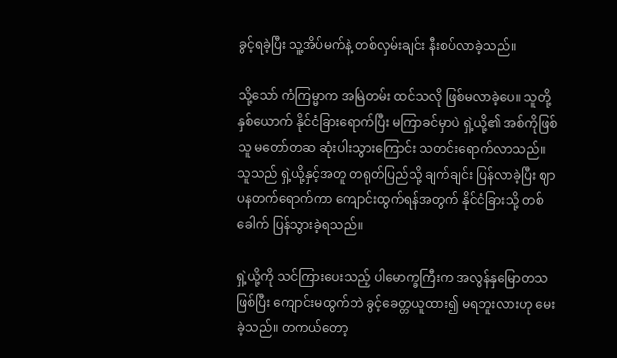ခွင့်ရခဲ့ပြီး သူ့အိပ်မက်နဲ့ တစ်လှမ်းချင်း နီးစပ်လာခဲ့သည်။

သို့သော် ကံကြမ္မာက အမြဲတမ်း ထင်သလို ဖြစ်မလာခဲ့ပေ။ သူတို့နှစ်ယောက် နိုင်ငံခြားရောက်ပြီး မကြာခင်မှာပဲ ရှဲ့ယို့၏ အစ်ကိုဖြစ်သူ မတော်တဆ ဆုံးပါးသွားကြောင်း သတင်းရောက်လာသည်။ သူသည် ရှဲ့ယို့နှင့်အတူ တရုတ်ပြည်သို့ ချက်ချင်း ပြန်လာခဲ့ပြီး ဈာပနတက်ရောက်ကာ ကျောင်းထွက်ရန်အတွက် နိုင်ငံခြားသို့ တစ်ခေါက် ပြန်သွားခဲ့ရသည်။

ရှဲ့ယို့ကို သင်ကြားပေးသည့် ပါမောက္ခကြီးက အလွန်နှမြောတသဖြစ်ပြီး ကျောင်းမထွက်ဘဲ ခွင့်ခေတ္တယူထား၍ မရဘူးလားဟု မေးခဲ့သည်။ တကယ်တော့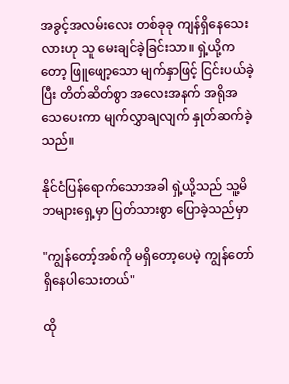အခွင့်အလမ်းလေး တစ်ခုခု ကျန်ရှိနေသေးလားဟု သူ မေးချင်ခဲ့ခြင်းသာ။ ရှဲ့ယို့ကတော့ ဖြူဖျော့သော မျက်နှာဖြင့် ငြင်းပယ်ခဲ့ပြီး တိတ်ဆိတ်စွာ အလေးအနက် အရိုအသေပေးကာ မျက်လွှာချလျက် နှုတ်ဆက်ခဲ့သည်။

နိုင်ငံပြန်ရောက်သောအခါ ရှဲ့ယို့သည် သူ့မိဘများရှေ့မှာ ပြတ်သားစွာ ပြောခဲ့သည်မှာ

"ကျွန်တော့်အစ်ကို မရှိတော့ပေမဲ့ ကျွန်တော် ရှိနေပါသေးတယ်"

ထို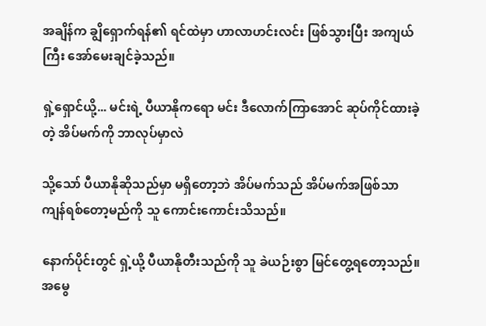အချိန်က ချွိရှောက်ရန်၏ ရင်ထဲမှာ ဟာလာဟင်းလင်း ဖြစ်သွားပြီး အကျယ်ကြီး အော်မေးချင်ခဲ့သည်။

ရှဲ့ရှောင်ယို့... မင်းရဲ့ ပီယာနိုကရော မင်း ဒီလောက်ကြာအောင် ဆုပ်ကိုင်ထားခဲ့တဲ့ အိပ်မက်ကို ဘာလုပ်မှာလဲ

သို့သော် ပီယာနိုဆိုသည်မှာ မရှိတော့ဘဲ အိပ်မက်သည် အိပ်မက်အဖြစ်သာ ကျန်ရစ်တော့မည်ကို သူ ကောင်းကောင်းသိသည်။

နောက်ပိုင်းတွင် ရှဲ့ယို့ ပီယာနိုတီးသည်ကို သူ ခဲယဉ်းစွာ မြင်တွေ့ရတော့သည်။ အမွေ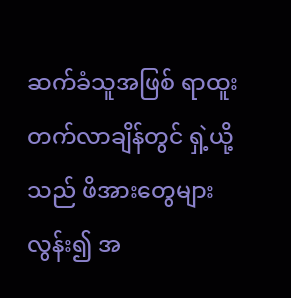ဆက်ခံသူအဖြစ် ရာထူးတက်လာချိန်တွင် ရှဲ့ယို့သည် ဖိအားတွေများလွန်း၍ အ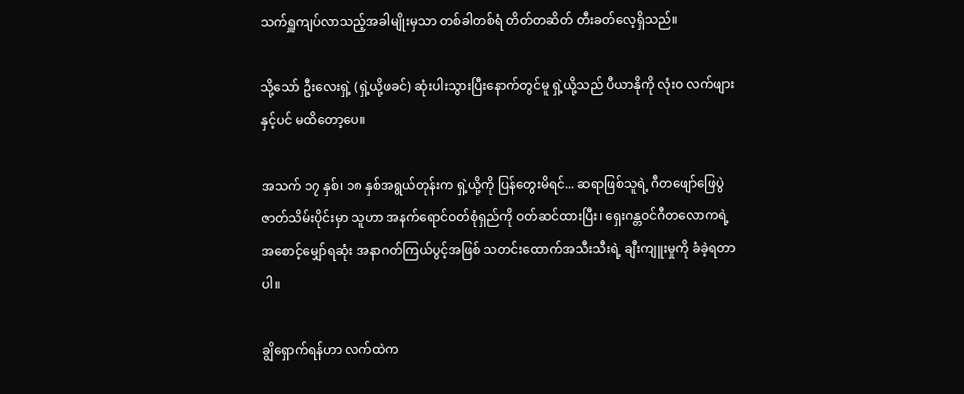သက်ရှူကျပ်လာသည့်အခါမျိုးမှသာ တစ်ခါတစ်ရံ တိတ်တဆိတ် တီးခတ်လေ့ရှိသည်။

သို့သော် ဦးလေးရှဲ့ (ရှဲ့ယို့ဖခင်) ဆုံးပါးသွားပြီးနောက်တွင်မူ ရှဲ့ယို့သည် ပီယာနိုကို လုံးဝ လက်ဖျားနှင့်ပင် မထိတော့ပေ။

အသက် ၁၇ နှစ်၊ ၁၈ နှစ်အရွယ်တုန်းက ရှဲ့ယို့ကို ပြန်တွေးမိရင်... ဆရာဖြစ်သူရဲ့ ဂီတဖျော်ဖြေပွဲ ဇာတ်သိမ်းပိုင်းမှာ သူဟာ အနက်ရောင်ဝတ်စုံရှည်ကို ဝတ်ဆင်ထားပြီး၊ ရှေးဂန္တဝင်ဂီတလောကရဲ့ အစောင့်မျှော်ရဆုံး အနာဂတ်ကြယ်ပွင့်အဖြစ် သတင်းထောက်အသီးသီးရဲ့ ချီးကျူးမှုကို ခံခဲ့ရတာပါ။

ချွိရှောက်ရန်ဟာ လက်ထဲက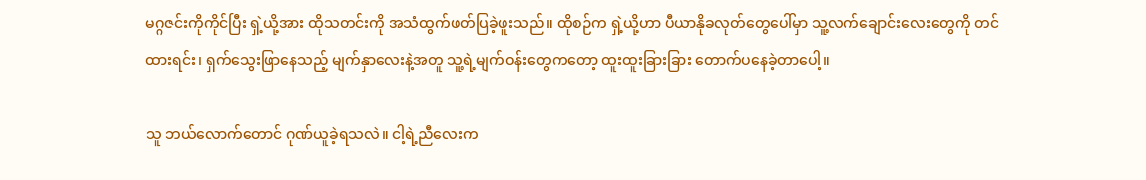မဂ္ဂဇင်းကိုကိုင်ပြီး ရှဲ့ယို့အား ထိုသတင်းကို အသံထွက်ဖတ်ပြခဲ့ဖူးသည်။ ထိုစဉ်က ရှဲ့ယို့ဟာ ပီယာနိုခလုတ်တွေပေါ်မှာ သူ့လက်ချောင်းလေးတွေကို တင်ထားရင်း၊ ရှက်သွေးဖြာနေသည့် မျက်နှာလေးနဲ့အတူ သူ့ရဲ့မျက်ဝန်းတွေကတော့ ထူးထူးခြားခြား တောက်ပနေခဲ့တာပေါ့။

သူ ဘယ်လောက်တောင် ဂုဏ်ယူခဲ့ရသလဲ။ ငါ့ရဲ့ညီလေးက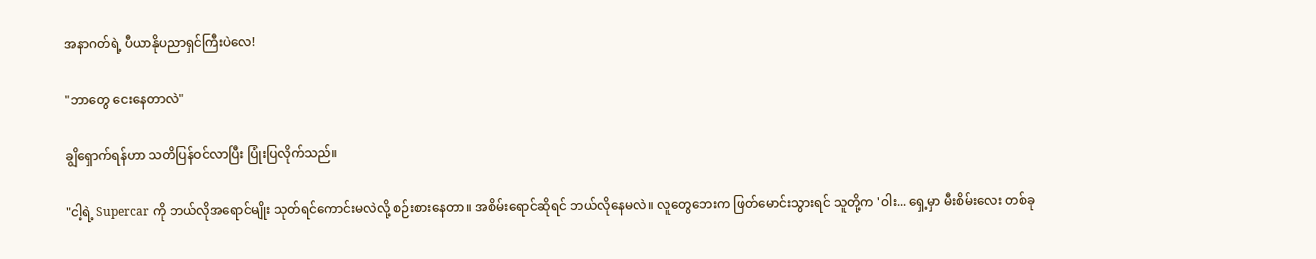အနာဂတ်ရဲ့ ပီယာနိုပညာရှင်ကြီးပဲလေ!

"ဘာတွေ ငေးနေတာလဲ"

ချွိရှောက်ရန်ဟာ သတိပြန်ဝင်လာပြီး ပြုံးပြလိုက်သည်။

"ငါ့ရဲ့ Supercar ကို ဘယ်လိုအရောင်မျိုး သုတ်ရင်ကောင်းမလဲလို့ စဉ်းစားနေတာ။ အစိမ်းရောင်ဆိုရင် ဘယ်လိုနေမလဲ။ လူတွေဘေးက ဖြတ်မောင်းသွားရင် သူတို့က 'ဝါး... ရှေ့မှာ မီးစိမ်းလေး တစ်ခု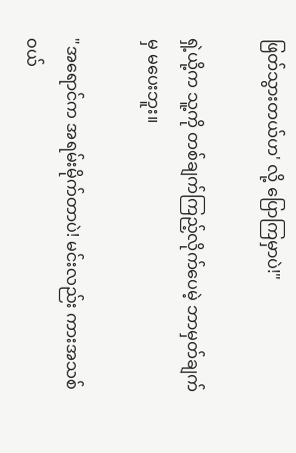ဖြတ်သွားတယ်ဟ' လို့ ပြောကြမှာပဲ!"

ရှဲ့ယို့က သူ့ကို တစ်ချက်ကြည့်လိုက်ပေမဲ့ ဘာမှတ်ချက်မှ မပေးဘူး။

"အရောင်က အရမ်းမိုက်တာပဲ! မင်းလည်း ကားအသစ်ဝယ်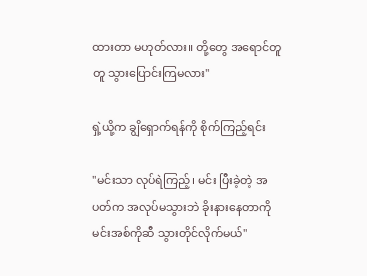ထားတာ မဟုတ်လား။ တို့တွေ အရောင်တူတူ သွားပြောင်းကြမလား"

ရှဲ့ယို့က ချွိရှောက်ရန်ကို စိုက်ကြည့်ရင်း

"မင်းသာ လုပ်ရဲကြည့်၊ မင်း ပြီးခဲ့တဲ့ အပတ်က အလုပ်မသွားဘဲ ခိုးနားနေတာကို မင်းအစ်ကိုဆီ သွားတိုင်လိုက်မယ်"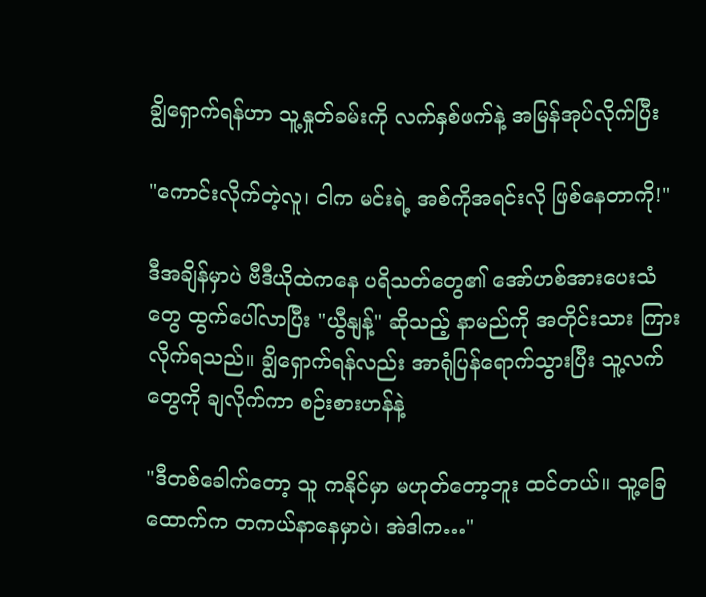ချွိရှောက်ရန်ဟာ သူ့နှုတ်ခမ်းကို လက်နှစ်ဖက်နဲ့ အမြန်အုပ်လိုက်ပြီး

"ကောင်းလိုက်တဲ့လူ၊ ငါက မင်းရဲ့ အစ်ကိုအရင်းလို ဖြစ်နေတာကို!"

ဒီအချိန်မှာပဲ ဗီဒီယိုထဲကနေ ပရိသတ်တွေ၏ အော်ဟစ်အားပေးသံတွေ ထွက်ပေါ်လာပြီး "ယွီနျန့်" ဆိုသည့် နာမည်ကို အတိုင်းသား ကြားလိုက်ရသည်။ ချွိရှောက်ရန်လည်း အာရုံပြန်ရောက်သွားပြီး သူ့လက်တွေကို ချလိုက်ကာ စဉ်းစားဟန်နဲ့

"ဒီတစ်ခေါက်တော့ သူ ကနိုင်မှာ မဟုတ်တော့ဘူး ထင်တယ်။ သူ့ခြေထောက်က တကယ်နာနေမှာပဲ၊ အဲဒါက…"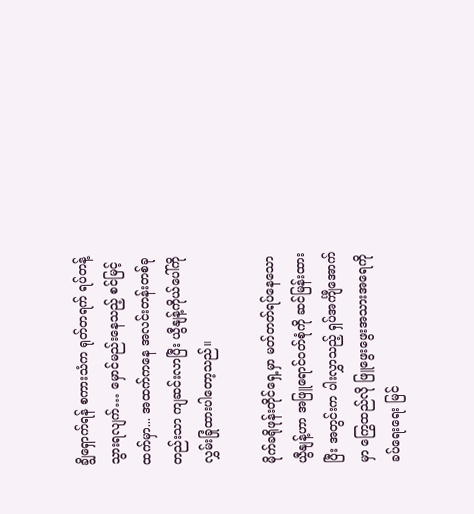ချွိရှောက်ရန် စကားသံက ရုတ်တရက် ရပ်တန့်သွားရလျက်… မှောင်မည်းနေသည့် စင်မြင့်ထက်မှာ... အထက်ကနေ အလင်းတန်းတစ်ခုတည်းသာ ကျဆင်းလာပြီး ယွီနျန့်ကိုယ်ပေါ်ကို လွှမ်းခြုံထားပါတော့သည်။

မိုက်ခရိုဖုန်းတိုင်ရှေ့မှာ မတ်တတ်ရပ်နေသော ယွီနျန့်ဟာ အဖြူရောင်ဝတ်စုံကို ဆင်မြန်းထားပြီး အတွင်းက ပါးလွှာသည့် ရှပ်အင်္ကျီအောက်မှာ ကြွေထည်လို ဖြူဖွေးဖွေးအသားအရေကို ခပ်ရေးရေး မြင်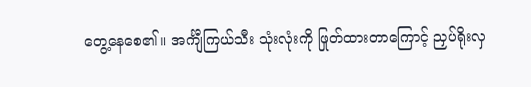တွေ့နေစေ၏။ အင်္ကျီကြယ်သီး သုံးလုံးကို ဖြုတ်ထားတာကြောင့် ညှပ်ရိုးလှ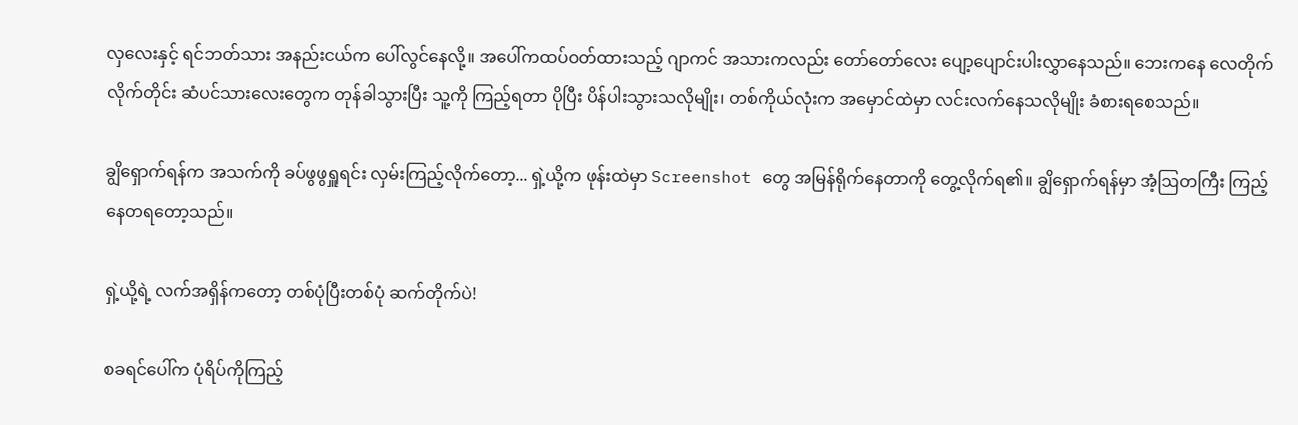လှလေးနှင့် ရင်ဘတ်သား အနည်းငယ်က ပေါ်လွင်နေလို့။ အပေါ်ကထပ်ဝတ်ထားသည့် ဂျာကင် အသားကလည်း တော်တော်လေး ပျော့ပျောင်းပါးလွှာနေသည်။ ဘေးကနေ လေတိုက်လိုက်တိုင်း ဆံပင်သားလေးတွေက တုန်ခါသွားပြီး သူ့ကို ကြည့်ရတာ ပိုပြီး ပိန်ပါးသွားသလိုမျိုး၊ တစ်ကိုယ်လုံးက အမှောင်ထဲမှာ လင်းလက်နေသလိုမျိုး ခံစားရစေသည်။

ချွိရှောက်ရန်က အသက်ကို ခပ်ဖွဖွရှူရင်း လှမ်းကြည့်လိုက်တော့... ရှဲ့ယို့က ဖုန်းထဲမှာ Screenshot တွေ အမြန်ရိုက်နေတာကို တွေ့လိုက်ရ၏။ ချွိရှောက်ရန်မှာ အံ့ဩတကြီး ကြည့်နေတရတော့သည်။

ရှဲ့ယို့ရဲ့ လက်အရှိန်ကတော့ တစ်ပုံပြီးတစ်ပုံ ဆက်တိုက်ပဲ!

စခရင်ပေါ်က ပုံရိပ်ကိုကြည့်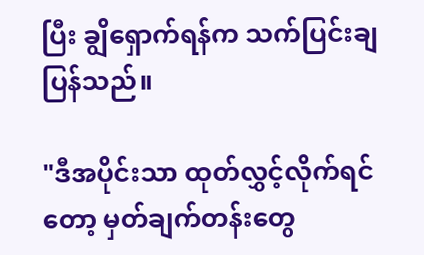ပြီး ချွိရှောက်ရန်က သက်ပြင်းချပြန်သည်။

"ဒီအပိုင်းသာ ထုတ်လွှင့်လိုက်ရင်တော့ မှတ်ချက်တန်းတွေ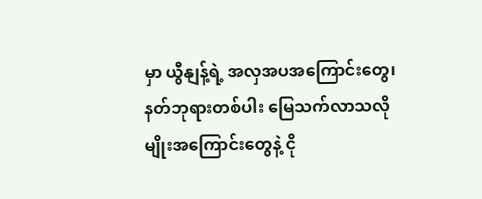မှာ ယွီနျန့်ရဲ့ အလှအပအကြောင်းတွေ၊ နတ်ဘုရားတစ်ပါး မြေသက်လာသလိုမျိုးအကြောင်းတွေနဲ့ ငို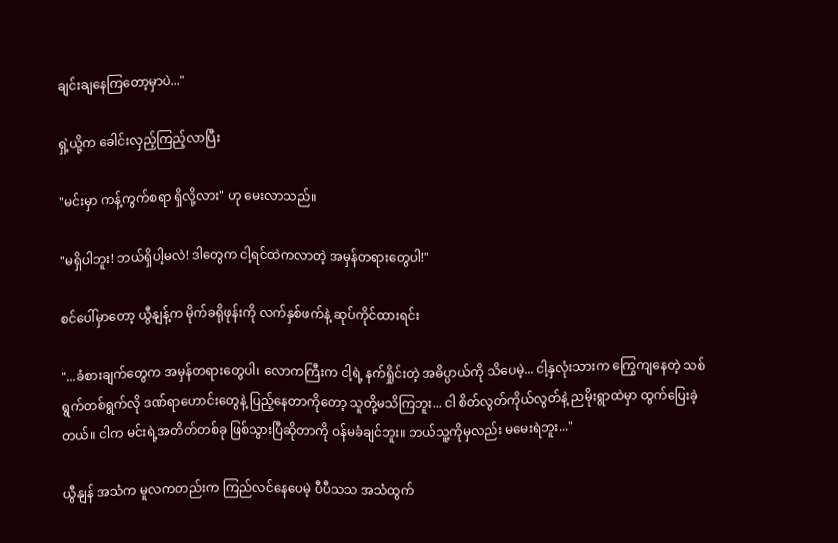ချင်းချနေကြတော့မှာပဲ..."

ရှဲ့ယို့က ခေါင်းလှည့်ကြည့်လာပြီး

"မင်းမှာ ကန့်ကွက်စရာ ရှိလို့လား" ဟု မေးလာသည်။

"မရှိပါဘူး! ဘယ်ရှိပါ့မလဲ! ဒါတွေက ငါ့ရင်ထဲကလာတဲ့ အမှန်တရားတွေပါ!"

စင်ပေါ်မှာတော့ ယွီနျန့်က မိုက်ခရိုဖုန်းကို လက်နှစ်ဖက်နဲ့ ဆုပ်ကိုင်ထားရင်း

"...ခံစားချက်တွေက အမှန်တရားတွေပါ၊ လောကကြီးက ငါ့ရဲ့ နက်ရှိုင်းတဲ့ အဓိပ္ပာယ်ကို သိပေမဲ့... ငါ့နှလုံးသားက ကြွေကျနေတဲ့ သစ်ရွက်တစ်ရွက်လို ဒဏ်ရာဟောင်းတွေနဲ့ ပြည့်နေတာကိုတော့ သူတို့မသိကြဘူး... ငါ စိတ်လွတ်ကိုယ်လွတ်နဲ့ ညမိုးရွာထဲမှာ ထွက်ပြေးခဲ့တယ်။ ငါက မင်းရဲ့အတိတ်တစ်ခု ဖြစ်သွားပြီဆိုတာကို ဝန်မခံချင်ဘူး။ ဘယ်သူ့ကိုမှလည်း မမေးရဲဘူး..."

ယွီနျန် အသံက မူလကတည်းက ကြည်လင်နေပေမဲ့ ပီပီသသ အသံထွက်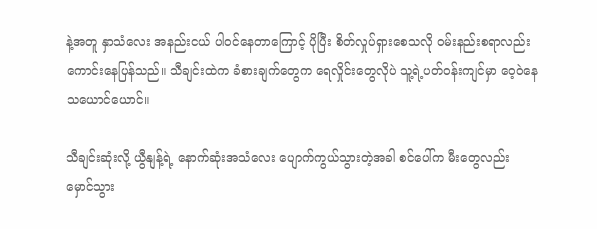နဲ့အတူ နှာသံလေး အနည်းငယ် ပါဝင်နေတာကြောင့် ပိုပြီး စိတ်လှုပ်ရှားစေသလို ဝမ်းနည်းစရာလည်း ကောင်းနေပြန်သည်။ သီချင်းထဲက ခံစားချက်တွေက ရေလှိုင်းတွေလိုပဲ သူ့ရဲ့ပတ်ဝန်းကျင်မှာ ဝေ့ဝဲနေသယောင်ယောင်။

သီချင်းဆုံးလို့ ယွီနျန့်ရဲ့ နောက်ဆုံးအသံလေး ပျောက်ကွယ်သွားတဲ့အခါ စင်ပေါ်က မီးတွေလည်း မှောင်သွား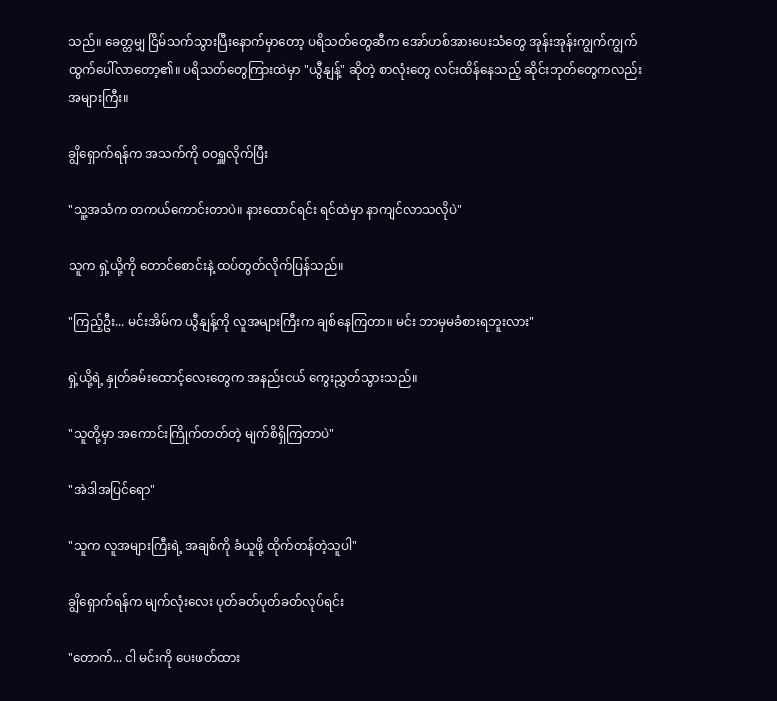သည်။ ခေတ္တမျှ ငြိမ်သက်သွားပြီးနောက်မှာတော့ ပရိသတ်တွေဆီက အော်ဟစ်အားပေးသံတွေ အုန်းအုန်းကျွက်ကျွက် ထွက်ပေါ်လာတော့၏။ ပရိသတ်တွေကြားထဲမှာ "ယွီနျန့်" ဆိုတဲ့ စာလုံးတွေ လင်းထိန်နေသည့် ဆိုင်းဘုတ်တွေကလည်း အများကြီး။

ချွိရှောက်ရန်က အသက်ကို ဝဝရှူလိုက်ပြီး

"သူ့အသံက တကယ်ကောင်းတာပဲ။ နားထောင်ရင်း ရင်ထဲမှာ နာကျင်လာသလိုပဲ"

သူက ရှဲ့ယို့ကို တောင်စောင်းနဲ့ ထပ်တွတ်လိုက်ပြန်သည်။

"ကြည့်ဦး... မင်းအိမ်က ယွီနျန့်ကို လူအများကြီးက ချစ်နေကြတာ။ မင်း ဘာမှမခံစားရဘူးလား"

ရှဲ့ယို့ရဲ့ နှုတ်ခမ်းထောင့်လေးတွေက အနည်းငယ် ကွေးညွှတ်သွားသည်။

"သူတို့မှာ အကောင်းကြိုက်တတ်တဲ့ မျက်စိရှိကြတာပဲ"

"အဲဒါအပြင်ရော"

"သူက လူအများကြီးရဲ့ အချစ်ကို ခံယူဖို့ ထိုက်တန်တဲ့သူပါ"

ချွိရှောက်ရန်က မျက်လုံးလေး ပုတ်ခတ်ပုတ်ခတ်လုပ်ရင်း

"တောက်... ငါ မင်းကို ပေးဖတ်ထား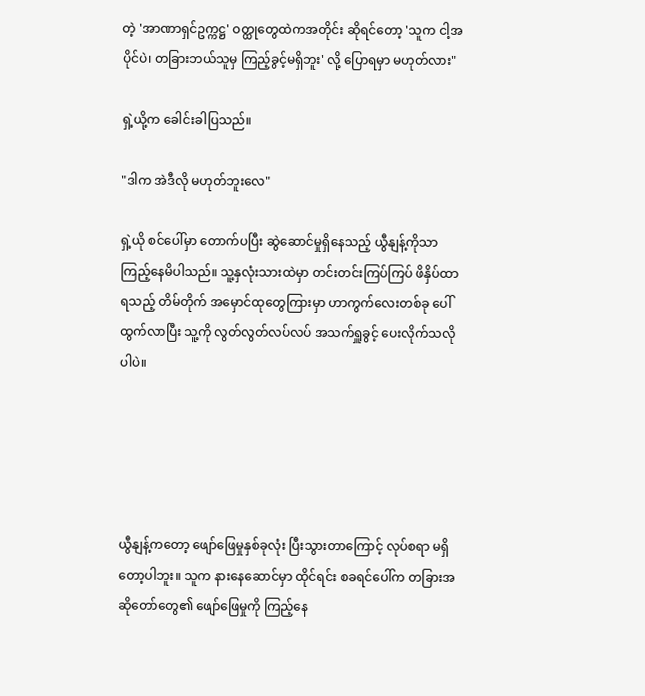တဲ့ 'အာဏာရှင်ဥက္ကဋ္ဌ' ဝတ္ထုတွေထဲကအတိုင်း ဆိုရင်တော့ 'သူက ငါ့အပိုင်ပဲ၊ တခြားဘယ်သူမှ ကြည့်ခွင့်မရှိဘူး' လို့ ပြောရမှာ မဟုတ်လား"

ရှဲ့ယို့က ခေါင်းခါပြသည်။

"ဒါက အဲဒီလို မဟုတ်ဘူးလေ"

ရှဲ့ယို စင်ပေါ်မှာ တောက်ပပြီး ဆွဲဆောင်မှုရှိနေသည့် ယွီနျန့်ကိုသာ ကြည့်နေမိပါသည်။ သူ့နှလုံးသားထဲမှာ တင်းတင်းကြပ်ကြပ် ဖိနှိပ်ထာရသည့် တိမ်တိုက် အမှောင်ထုတွေကြားမှာ ဟာကွက်လေးတစ်ခု ပေါ်ထွက်လာပြီး သူ့ကို လွတ်လွတ်လပ်လပ် အသက်ရှူခွင့် ပေးလိုက်သလိုပါပဲ။





ယွီနျန့်ကတော့ ဖျော်ဖြေမှုနှစ်ခုလုံး ပြီးသွားတာကြောင့် လုပ်စရာ မရှိတော့ပါဘူး။ သူက နားနေဆောင်မှာ ထိုင်ရင်း စခရင်ပေါ်က တခြားအဆိုတော်တွေ၏ ဖျော်ဖြေမှုကို ကြည့်နေ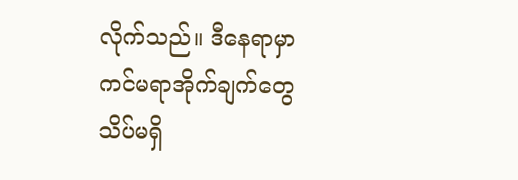လိုက်သည်။ ဒီနေရာမှာ ကင်မရာအိုက်ချက်တွေ သိပ်မရှိ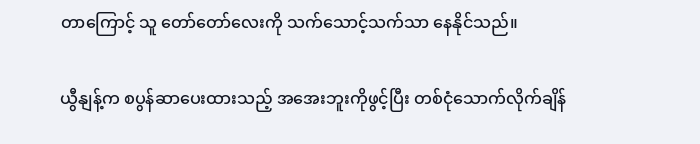တာကြောင့် သူ တော်တော်လေးကို သက်သောင့်သက်သာ နေနိုင်သည်။

ယွီနျန့်က စပွန်ဆာပေးထားသည့် အအေးဘူးကိုဖွင့်ပြီး တစ်ငုံသောက်လိုက်ချိန်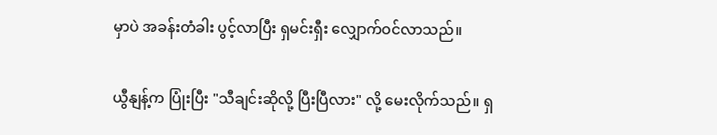မှာပဲ အခန်းတံခါး ပွင့်လာပြီး ရှမင်းရှီး လျှောက်ဝင်လာသည်။

ယွီနျန့်က ပြုံးပြီး "သီချင်းဆိုလို့ ပြီးပြီလား" လို့ မေးလိုက်သည်။ ရှ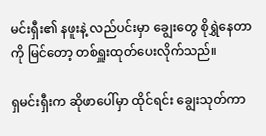မင်းရှီး၏ နဖူးနဲ့ လည်ပင်းမှာ ချွေးတွေ စိုရွှဲနေတာကို မြင်တော့ တစ်ရှူးထုတ်ပေးလိုက်သည်။

ရှမင်းရှီးက ဆိုဖာပေါ်မှာ ထိုင်ရင်း ချွေးသုတ်ကာ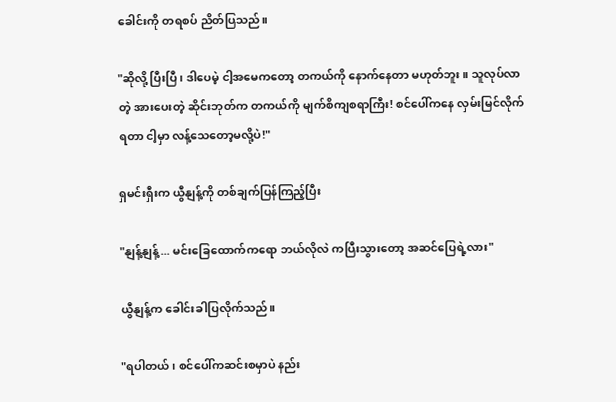ခေါင်းကို တရစပ် ညိတ်ပြသည်။

"ဆိုလို့ ပြီးပြီ၊ ဒါပေမဲ့ ငါ့အမေကတော့ တကယ်ကို နောက်နေတာ မဟုတ်ဘူး။ သူလုပ်လာတဲ့ အားပေးတဲ့ ဆိုင်းဘုတ်က တကယ်ကို မျက်စိကျစရာကြီး! စင်ပေါ်ကနေ လှမ်းမြင်လိုက်ရတာ ငါ့မှာ လန့်သေတော့မလို့ပဲ!"

ရှမင်းရှီးက ယွီနျန့်ကို တစ်ချက်ပြန်ကြည့်ပြီး

"နျန့်နျန့်... မင်းခြေထောက်ကရော ဘယ်လိုလဲ ကပြီးသွားတော့ အဆင်ပြေရဲ့လား"

ယွီနျန့်က ခေါင်းခါပြလိုက်သည်။

"ရပါတယ်၊ စင်ပေါ်ကဆင်းစမှာပဲ နည်း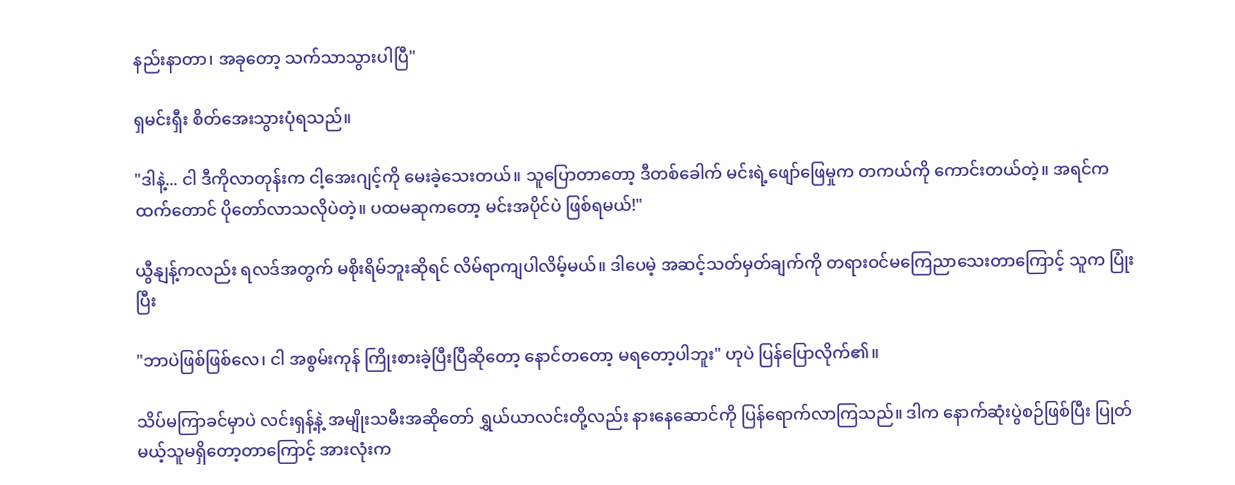နည်းနာတာ၊ အခုတော့ သက်သာသွားပါပြီ"

ရှမင်းရှီး စိတ်အေးသွားပုံရသည်။

"ဒါနဲ့... ငါ ဒီကိုလာတုန်းက ငါ့အေးဂျင့်ကို မေးခဲ့သေးတယ်။ သူပြောတာတော့ ဒီတစ်ခေါက် မင်းရဲ့ဖျော်ဖြေမှုက တကယ်ကို ကောင်းတယ်တဲ့။ အရင်ကထက်တောင် ပိုတော်လာသလိုပဲတဲ့။ ပထမဆုကတော့ မင်းအပိုင်ပဲ ဖြစ်ရမယ်!"

ယွီနျန့်ကလည်း ရလဒ်အတွက် မစိုးရိမ်ဘူးဆိုရင် လိမ်ရာကျပါလိမ့်မယ်။ ဒါပေမဲ့ အဆင့်သတ်မှတ်ချက်ကို တရားဝင်မကြေညာသေးတာကြောင့် သူက ပြုံးပြီး

"ဘာပဲဖြစ်ဖြစ်လေ၊ ငါ အစွမ်းကုန် ကြိုးစားခဲ့ပြီးပြီဆိုတော့ နောင်တတော့ မရတော့ပါဘူး" ဟုပဲ ပြန်ပြောလိုက်၏။

သိပ်မကြာခင်မှာပဲ လင်းရှန့်နဲ့ အမျိုးသမီးအဆိုတော် ရွှယ်ယာလင်းတို့လည်း နားနေဆောင်ကို ပြန်ရောက်လာကြသည်။ ဒါက နောက်ဆုံးပွဲစဉ်ဖြစ်ပြီး ပြုတ်မယ့်သူမရှိတော့တာကြောင့် အားလုံးက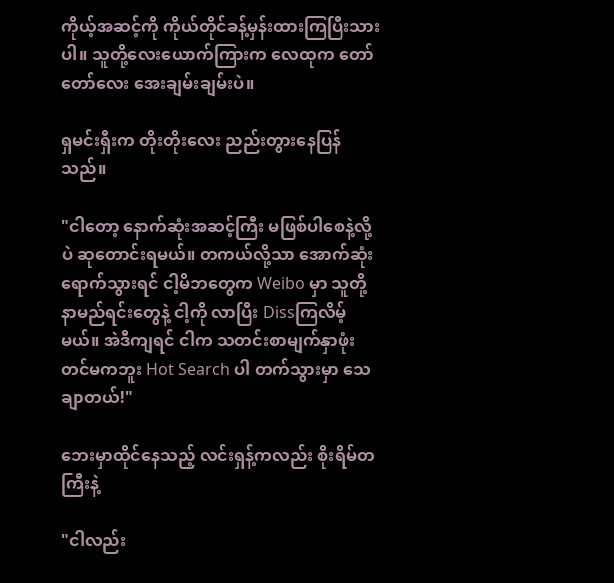ကိုယ့်အဆင့်ကို ကိုယ်တိုင်ခန့်မှန်းထားကြပြီးသားပါ။ သူတို့လေးယောက်ကြားက လေထုက တော်တော်လေး အေးချမ်းချမ်းပဲ။

ရှမင်းရှီးက တိုးတိုးလေး ညည်းတွားနေပြန်သည်။

"ငါတော့ နောက်ဆုံးအဆင့်ကြီး မဖြစ်ပါစေနဲ့လို့ပဲ ဆုတောင်းရမယ်။ တကယ်လို့သာ အောက်ဆုံးရောက်သွားရင် ငါ့မိဘတွေက Weibo မှာ သူတို့နာမည်ရင်းတွေနဲ့ ငါ့ကို လာပြီး Dissကြလိမ့်မယ်။ အဲဒီကျရင် ငါက သတင်းစာမျက်နှာဖုံးတင်မကဘူး Hot Search ပါ တက်သွားမှာ သေချာတယ်!"

ဘေးမှာထိုင်နေသည့် လင်းရှန့်ကလည်း စိုးရိမ်တကြီးနဲ့

"ငါလည်း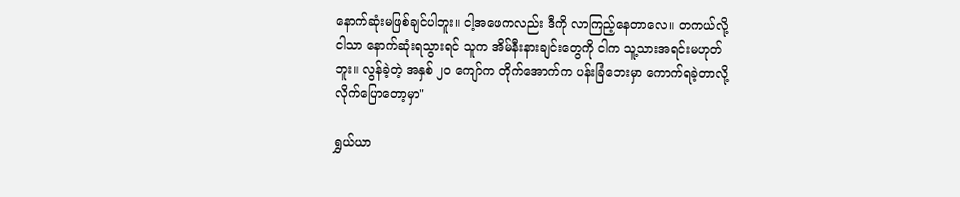နောက်ဆုံးမဖြစ်ချင်ပါဘူး။ ငါ့အဖေကလည်း ဒီကို လာကြည့်နေတာလေ။ တကယ်လို့ ငါသာ နောက်ဆုံးရသွားရင် သူက အိမ်နီးနားချင်းတွေကို ငါက သူ့သားအရင်းမဟုတ်ဘူး။ လွန်ခဲ့တဲ့ အနှစ် ၂၀ ကျော်က တိုက်အောက်က ပန်းခြံဘေးမှာ ကောက်ရခဲ့တာလို့ လိုက်ပြောတော့မှာ"

ရွှယ်ယာ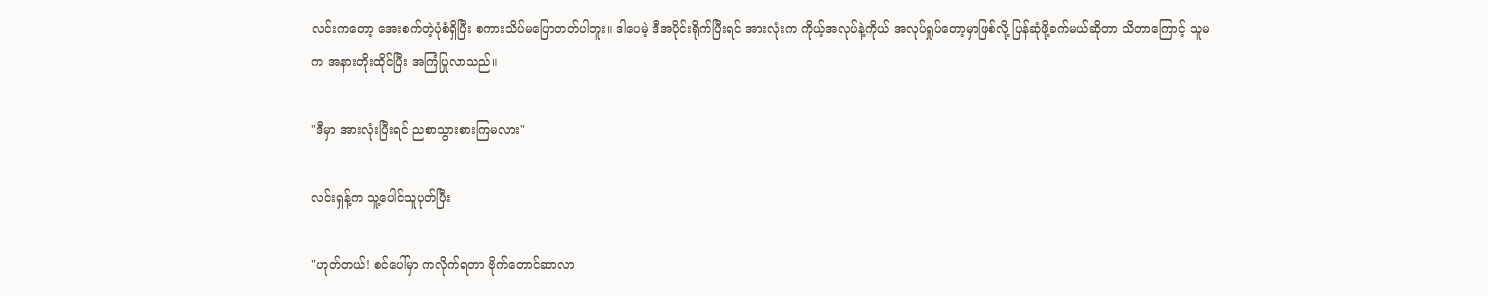လင်းကတော့ အေးစက်တဲ့ပုံစံရှိပြီး စကားသိပ်မပြောတတ်ပါဘူး။ ဒါပေမဲ့ ဒီအပိုင်းရိုက်ပြီးရင် အားလုံးက ကိုယ့်အလုပ်နဲ့ကိုယ် အလုပ်ရှုပ်တော့မှာဖြစ်လို့ ပြန်ဆုံဖို့ခက်မယ်ဆိုတာ သိတာကြောင့် သူမက အနားတိုးထိုင်ပြီး အကြံပြုလာသည်။

"ဒီမှာ အားလုံးပြီးရင် ညစာသွားစားကြမလား"

လင်းရှန့်က သူ့ပေါင်သူပုတ်ပြီး

"ဟုတ်တယ်! စင်ပေါ်မှာ ကလိုက်ရတာ ဗိုက်တောင်ဆာလာ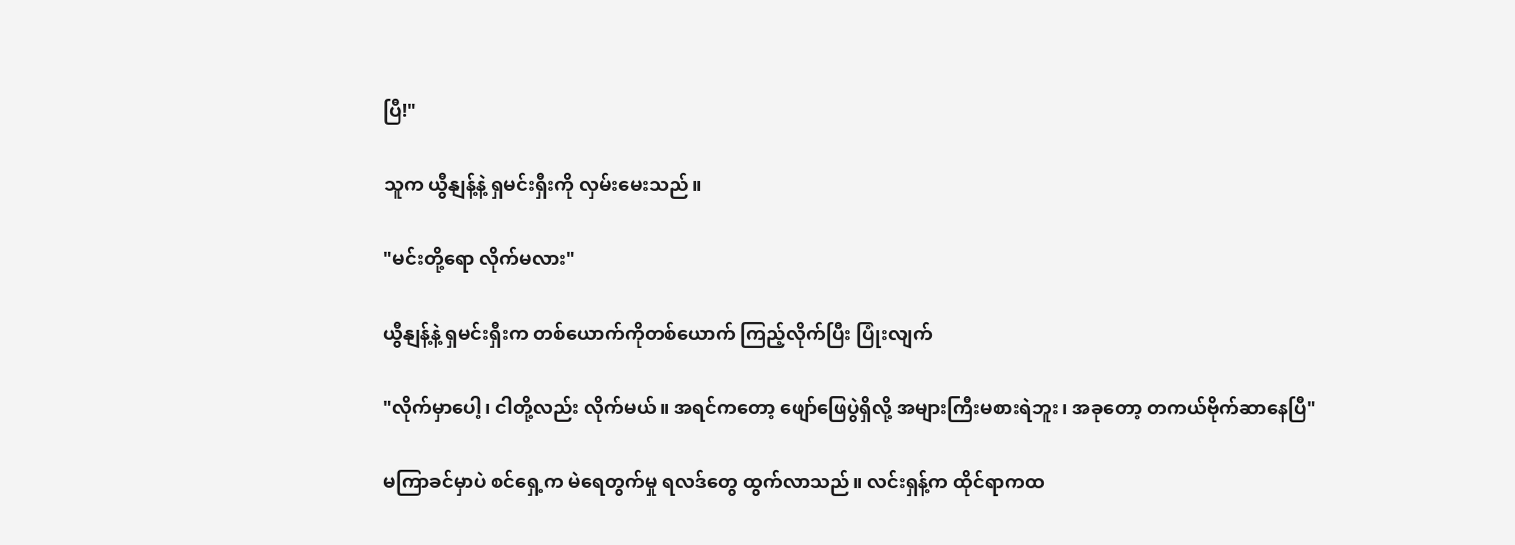ပြီ!"

သူက ယွီနျန့်နဲ့ ရှမင်းရှီးကို လှမ်းမေးသည်။

"မင်းတို့ရော လိုက်မလား"

ယွီနျန့်နဲ့ ရှမင်းရှီးက တစ်ယောက်ကိုတစ်ယောက် ကြည့်လိုက်ပြီး ပြုံးလျက်

"လိုက်မှာပေါ့၊ ငါတို့လည်း လိုက်မယ်။ အရင်ကတော့ ဖျော်ဖြေပွဲရှိလို့ အများကြီးမစားရဲဘူး၊ အခုတော့ တကယ်ဗိုက်ဆာနေပြီ"

မကြာခင်မှာပဲ စင်ရှေ့က မဲရေတွက်မှု ရလဒ်တွေ ထွက်လာသည်။ လင်းရှန့်က ထိုင်ရာကထ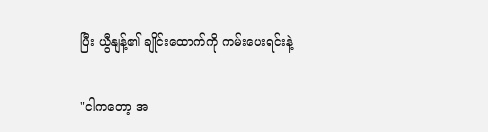ပြီး ယွီနျန့်၏ ချိုင်းထောက်ကို ကမ်းပေးရင်းနဲ့

"ငါကတော့ အ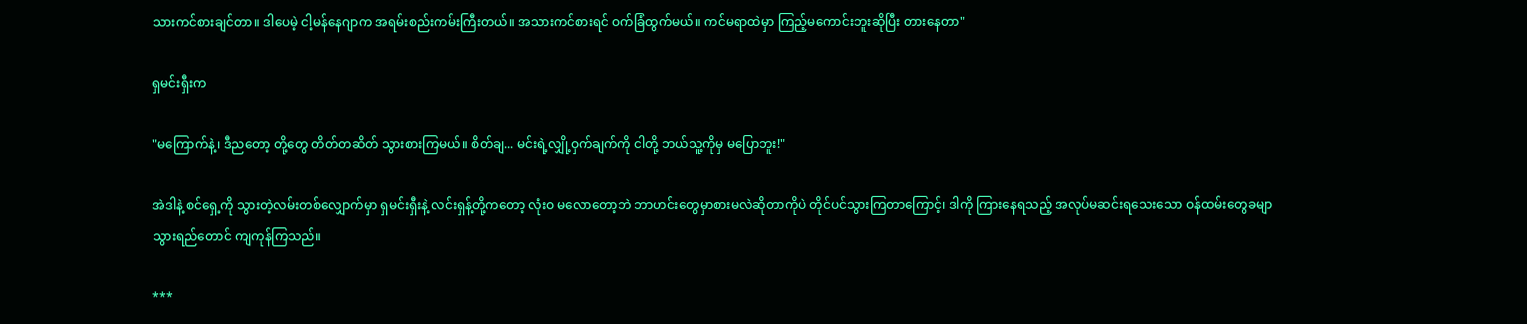သားကင်စားချင်တာ။ ဒါပေမဲ့ ငါ့မန်နေဂျာက အရမ်းစည်းကမ်းကြီးတယ်။ အသားကင်စားရင် ဝက်ခြံထွက်မယ်။ ကင်မရာထဲမှာ ကြည့်မကောင်းဘူးဆိုပြီး တားနေတာ"

ရှမင်းရှီးက

"မကြောက်နဲ့၊ ဒီညတော့ တို့တွေ တိတ်တဆိတ် သွားစားကြမယ်။ စိတ်ချ... မင်းရဲ့လျှို့ဝှက်ချက်ကို ငါတို့ ဘယ်သူ့ကိုမှ မပြောဘူး!"

အဲဒါနဲ့ စင်ရှေ့ကို သွားတဲ့လမ်းတစ်လျှောက်မှာ ရှမင်းရှီးနဲ့ လင်းရှန့်တို့ကတော့ လုံးဝ မလောတော့ဘဲ ဘာဟင်းတွေမှာစားမလဲဆိုတာကိုပဲ တိုင်ပင်သွားကြတာကြောင့်၊ ဒါကို ကြားနေရသည့် အလုပ်မဆင်းရသေးသော ဝန်ထမ်းတွေခမျာ သွားရည်တောင် ကျကုန်ကြသည်။

***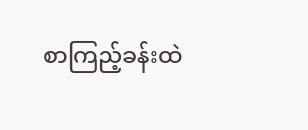စာကြည့်ခန်းထဲ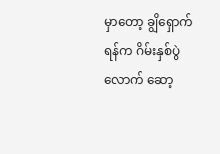မှာတော့ ချွိရှောက်ရန်က ဂိမ်းနှစ်ပွဲလောက် ဆော့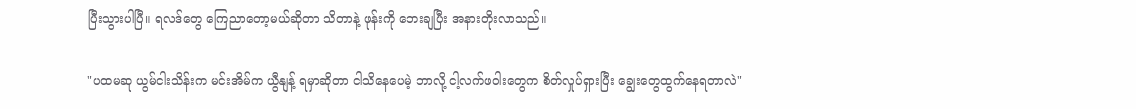ပြီးသွားပါပြီ။ ရလဒ်တွေ ကြေညာတော့မယ်ဆိုတာ သိတာနဲ့ ဖုန်းကို ဘေးချပြီး အနားတိုးလာသည်။

"ပထမဆု ယွမ်ငါးသိန်းက မင်းအိမ်က ယွီနျန့် ရမှာဆိုတာ ငါသိနေပေမဲ့ ဘာလို့ ငါ့လက်ဖဝါးတွေက စိတ်လှုပ်ရှားပြီး ချွေးတွေထွက်နေရတာလဲ"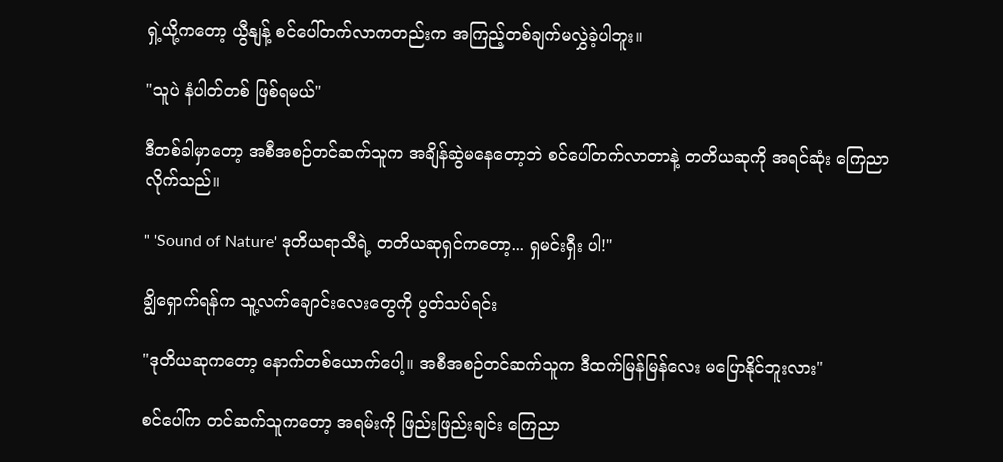ရှဲ့ယို့ကတော့ ယွီနျန့် စင်ပေါ်တက်လာကတည်းက အကြည့်တစ်ချက်မလွှဲခဲ့ပါဘူး။

"သူပဲ နံပါတ်တစ် ဖြစ်ရမယ်"

ဒီတစ်ခါမှာတော့ အစီအစဉ်တင်ဆက်သူက အချိန်ဆွဲမနေတော့ဘဲ စင်ပေါ်တက်လာတာနဲ့ တတိယဆုကို အရင်ဆုံး ကြေညာလိုက်သည်။

" 'Sound of Nature' ဒုတိယရာသီရဲ့ တတိယဆုရှင်ကတော့... ရှမင်းရှီး ပါ!"

ချွိရှောက်ရန်က သူ့လက်ချောင်းလေးတွေကို ပွတ်သပ်ရင်း

"ဒုတိယဆုကတော့ နောက်တစ်ယောက်ပေါ့။ အစီအစဉ်တင်ဆက်သူက ဒီထက်မြန်မြန်လေး မပြောနိုင်ဘူးလား"

စင်ပေါ်က တင်ဆက်သူကတော့ အရမ်းကို ဖြည်းဖြည်းချင်း ကြေညာ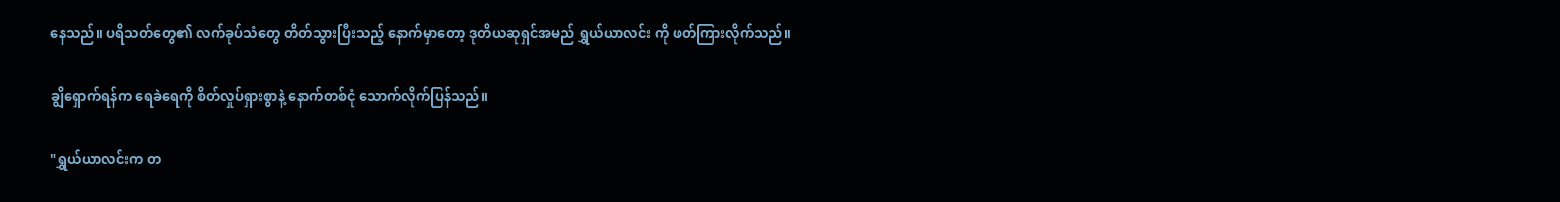နေသည်။ ပရိသတ်တွေ၏ လက်ခုပ်သံတွေ တိတ်သွားပြီးသည့် နောက်မှာတော့ ဒုတိယဆုရှင်အမည် ရွှယ်ယာလင်း ကို ဖတ်ကြားလိုက်သည်။

ချွိရှောက်ရန်က ရေခဲရေကို စိတ်လှုပ်ရှားစွာနဲ့ နောက်တစ်ငုံ သောက်လိုက်ပြန်သည်။

"ရွှယ်ယာလင်းက တ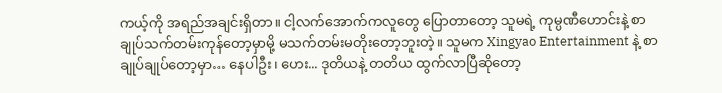ကယ့်ကို အရည်အချင်းရှိတာ။ ငါ့လက်အောက်ကလူတွေ ပြောတာတော့ သူမရဲ့ ကုမ္ပဏီဟောင်းနဲ့ စာချုပ်သက်တမ်းကုန်တော့မှာမို့ မသက်တမ်းမတိုးတော့ဘူးတဲ့။ သူမက Xingyao Entertainment နဲ့ စာချုပ်ချုပ်တော့မှာ… နေပါဦး၊ ဟေး... ဒုတိယနဲ့ တတိယ ထွက်လာပြီဆိုတော့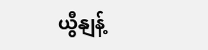ယွီနျန့်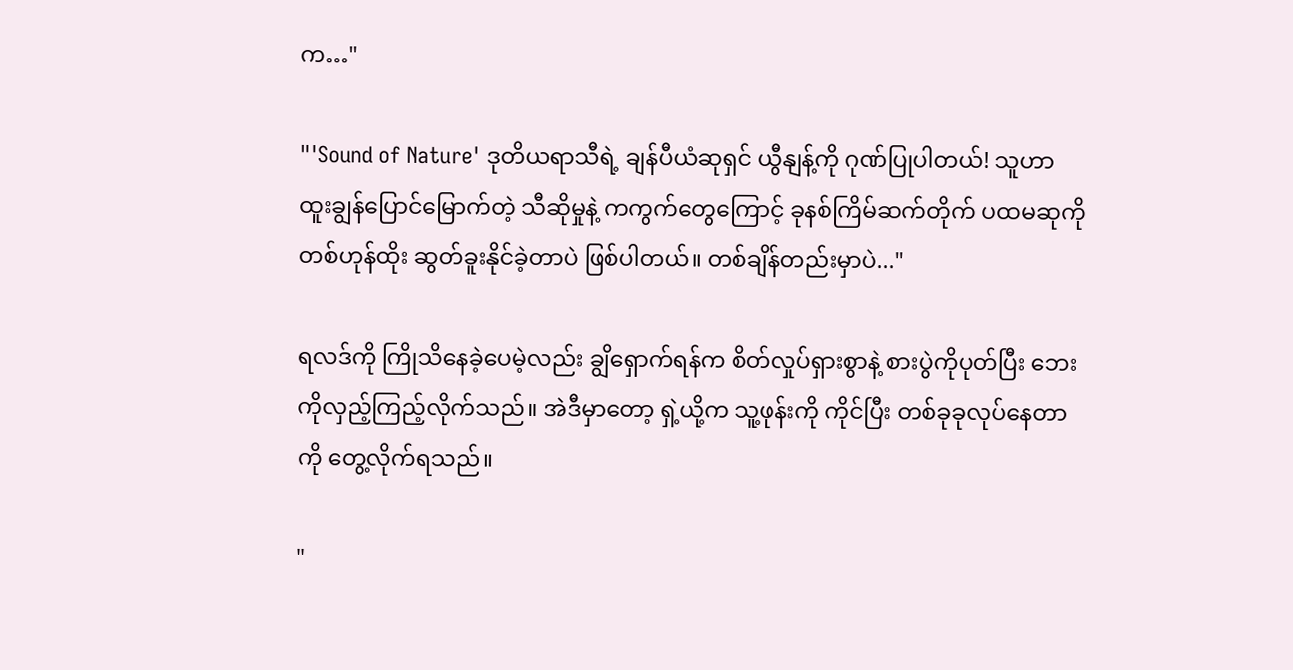က…"

"'Sound of Nature' ဒုတိယရာသီရဲ့ ချန်ပီယံဆုရှင် ယွီနျန့်ကို ဂုဏ်ပြုပါတယ်! သူဟာ ထူးချွန်ပြောင်မြောက်တဲ့ သီဆိုမှုနဲ့ ကကွက်တွေကြောင့် ခုနစ်ကြိမ်ဆက်တိုက် ပထမဆုကို တစ်ဟုန်ထိုး ဆွတ်ခူးနိုင်ခဲ့တာပဲ ဖြစ်ပါတယ်။ တစ်ချိန်တည်းမှာပဲ..."

ရလဒ်ကို ကြိုသိနေခဲ့ပေမဲ့လည်း ချွိရှောက်ရန်က စိတ်လှုပ်ရှားစွာနဲ့ စားပွဲကိုပုတ်ပြီး ဘေးကိုလှည့်ကြည့်လိုက်သည်။ အဲဒီမှာတော့ ရှဲ့ယို့က သူ့ဖုန်းကို ကိုင်ပြီး တစ်ခုခုလုပ်နေတာကို တွေ့လိုက်ရသည်။

"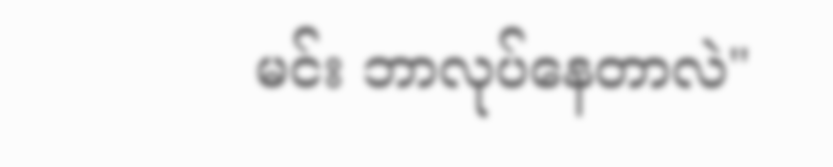မင်း ဘာလုပ်နေတာလဲ"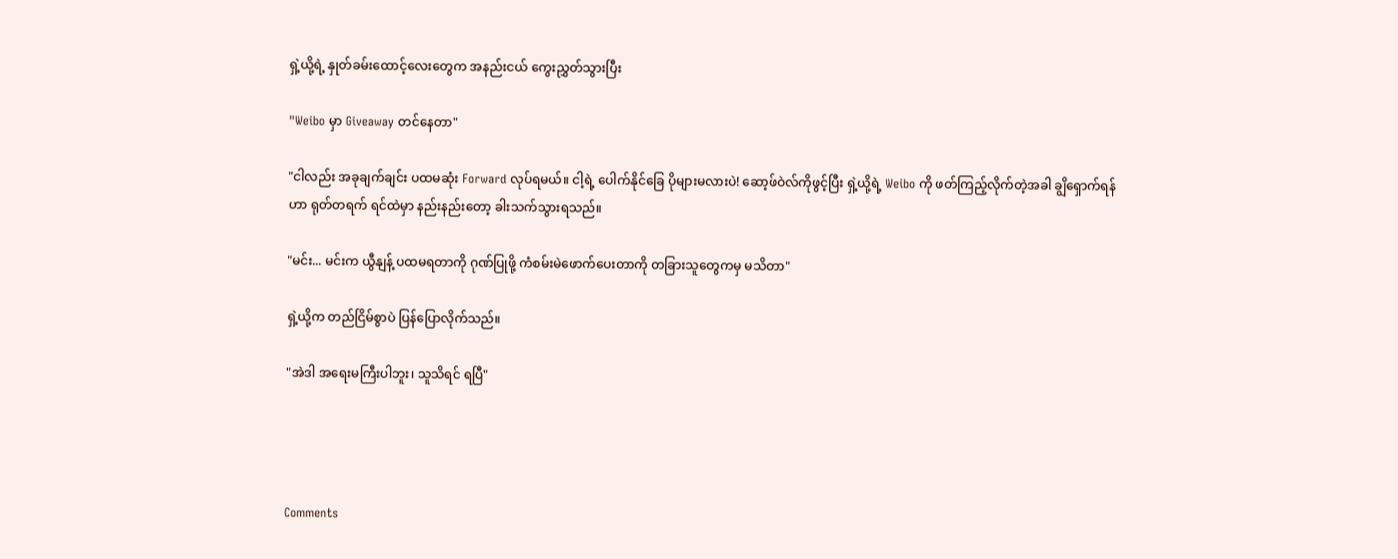ရှဲ့ယို့ရဲ့ နှုတ်ခမ်းထောင့်လေးတွေက အနည်းငယ် ကွေးညွှတ်သွားပြီး

"Weibo မှာ Giveaway တင်နေတာ"

"ငါလည်း အခုချက်ချင်း ပထမဆုံး Forward လုပ်ရမယ်။ ငါ့ရဲ့ ပေါက်နိုင်ခြေ ပိုများမလားပဲ! ဆော့ဖ်ဝဲလ်ကိုဖွင့်ပြီး ရှဲ့ယို့ရဲ့ Weibo ကို ဖတ်ကြည့်လိုက်တဲ့အခါ ချွိရှောက်ရန်ဟာ ရုတ်တရက် ရင်ထဲမှာ နည်းနည်းတော့ ခါးသက်သွားရသည်။

"မင်း... မင်းက ယွီနျန့် ပထမရတာကို ဂုဏ်ပြုဖို့ ကံစမ်းမဲဖောက်ပေးတာကို တခြားသူတွေကမှ မသိတာ"

ရှဲ့ယို့က တည်ငြိမ်စွာပဲ ပြန်ပြောလိုက်သည်။

"အဲဒါ အရေးမကြီးပါဘူး၊ သူသိရင် ရပြီ"




Comments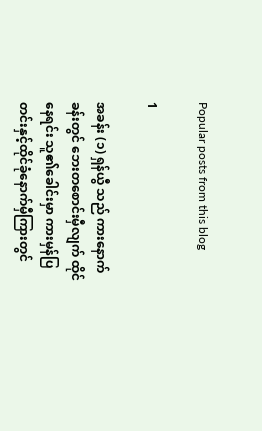Popular posts from this blog

1

အခန်း (၁) ရှန်ယွီ သည် ကားနောက်ခန်းတွင် ဘေးတစောင်းမှီလျက် ထိုင်နေရင်း သူ၏ခေါင်းမှာ ကားမှန်ပြတင်းနှင့်ထိုင်ခုံနောက်မှီကြားတွင်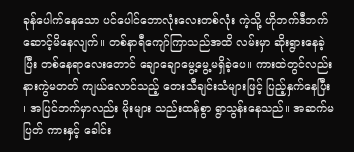ခုန်ပေါက်နေသော ပင်ပေါင်ဘောလုံးလေးတစ်လုံး ကဲ့သို့ ဟိုဘက်ဒီဘက် ဆောင့်မိနေလျက်။ တစ်နာရီကျော်ကြာသည်အထိ လမ်းမှာ ဆိုးရွားနေခဲ့ပြီး တစ်နေရာလေးတောင် ချောချောမွေ့မွေ့မရှိခဲ့ပေ။ ကားထဲတွင်လည်း နားကွဲမတတ် ကျယ်လောင်သည့် တေးသီချင်းသံများဖြင့် ပြည့်နှက်နေပြီး ၊ အပြင်ဘက်မှာလည်း မိုးများ သည်းထန်စွာ ရွာသွန်းနေသည်။ အဆက်မပြတ် ကားနှင့် ခေါင်း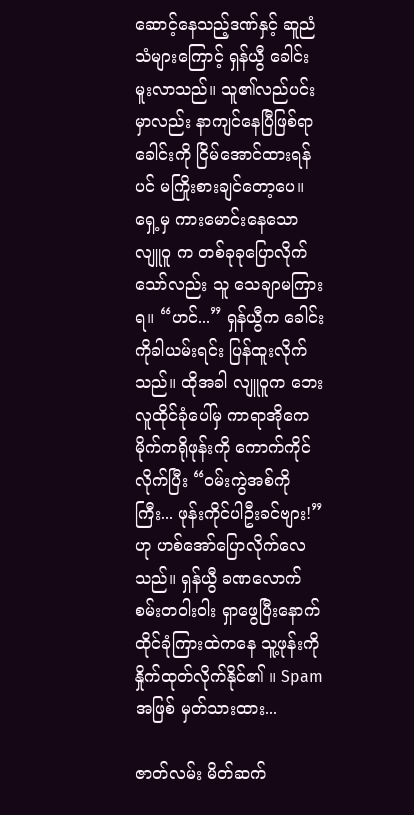ဆောင့်နေသည့်ဒဏ်နှင့် ဆူညံသံများကြောင့် ရှန်ယွီ ခေါင်းမူးလာသည်။ သူ၏လည်ပင်းမှာလည်း နာကျင်နေပြီဖြစ်ရာ ခေါင်းကို ငြိမ်အောင်ထားရန်ပင် မကြိုးစားချင်တော့ပေ။ ရှေ့မှ ကားမောင်းနေသော လျူဝူ က တစ်ခုခုပြောလိုက်သော်လည်း သူ သေချာမကြားရ။ “ဟင်...” ရှန်ယွီက ခေါင်းကိုခါယမ်းရင်း ပြန်ထူးလိုက်သည်။ ထိုအခါ လျူဝူက ဘေးလူထိုင်ခုံပေါ်မှ ကာရာအိုကေ မိုက်ကရိုဖုန်းကို ကောက်ကိုင်လိုက်ပြီး “ဝမ်းကွဲအစ်ကိုကြီး... ဖုန်းကိုင်ပါဦးခင်ဗျား!” ဟု ဟစ်အော်ပြောလိုက်လေသည်။ ရှန်ယွီ ခဏလောက် စမ်းတဝါးဝါး ရှာဖွေပြီးနောက် ထိုင်ခုံကြားထဲကနေ သူ့ဖုန်းကို နှိုက်ထုတ်လိုက်နိုင်၏ ။ Spam အဖြစ် မှတ်သားထား...

ဇာတ်လမ်း မိတ်ဆက်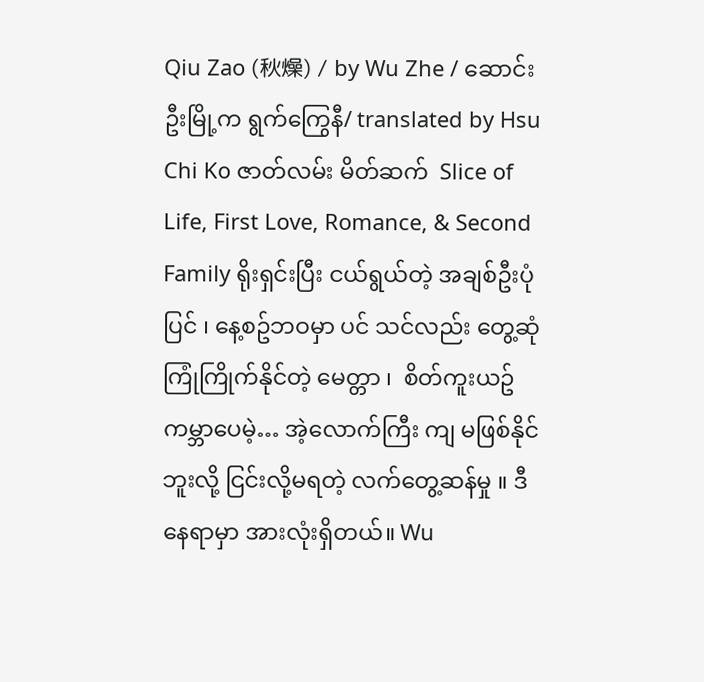Qiu Zao (秋燥) / by Wu Zhe / ဆောင်းဦးမြို့က ရွက်ကြွေနီ/ translated by Hsu Chi Ko ဇာတ်လမ်း မိတ်ဆက်  Slice of Life, First Love, Romance, & Second Family ရိုးရှင်းပြီး ငယ်ရွယ်တဲ့ အချစ်ဦးပုံပြင် ၊ နေ့စဥ်ဘဝမှာ ပင် သင်လည်း တွေ့ဆုံ ကြုံကြိုက်နိုင်တဲ့ မေတ္တာ ၊  စိတ်ကူးယဥ် ကမ္ဘာပေမဲ့… အဲ့လောက်ကြီး ကျ မဖြစ်နိုင်ဘူးလို့ ငြင်းလို့မရတဲ့ လက်တွေ့ဆန်မှု ။ ဒီနေရာမှာ အားလုံးရှိတယ်။ Wu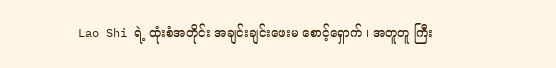Lao Shi ရဲ့ ထုံးစံအတိုင်း အချင်းချင်းဖေးမ စောင့်‌ရှောက် ၊ အတူတူ ကြီး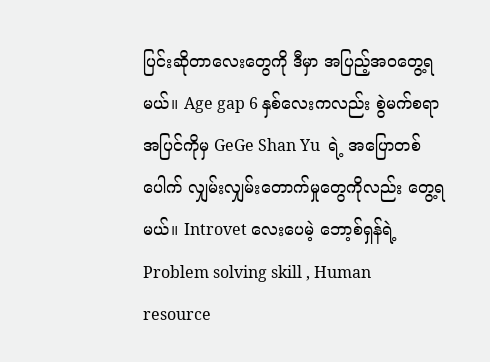ပြင်းဆိုတာလေးတွေကို ဒီမှာ အပြည့်အဝတွေ့ရမယ်။ Age gap 6 နှစ်လေးကလည်း စွဲမက်စရာအပြင်ကိုမှ GeGe Shan Yu  ရဲ့ အပြောတစ်ပေါက် လျှမ်းလျှမ်းတောက်မှုတွေကိုလည်း တွေ့ရမယ်။ Introvet လေးပေမဲ့ ဘော့စ်ရှန်ရဲ့ Problem solving skill , Human resource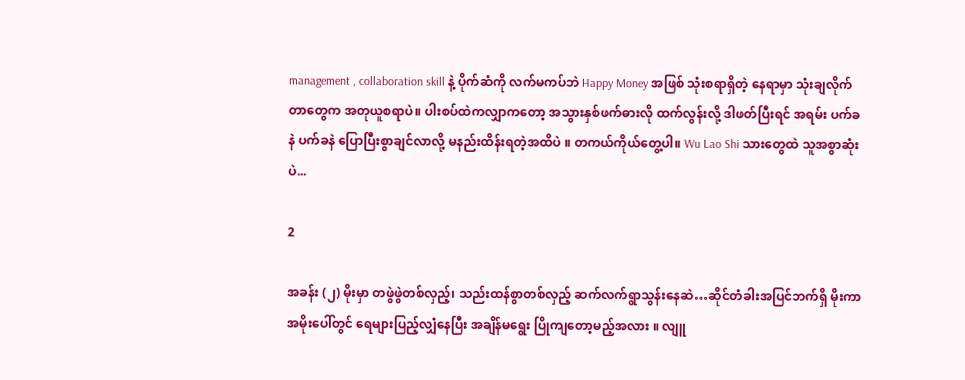management , collaboration skill နဲ့ ပိုက်ဆံကို လက်မကပ်ဘဲ Happy Money အဖြစ် သုံးစရာရှိတဲ့ နေရာမှာ သုံးချလိုက်တာတွေက အတုယူစရာပဲ။ ပါးစပ်ထဲကလျှာကတော့ အသွားနှစ်ဖက်ဓားလို ထက်လွန်းလို့ ဒါဖတ်ပြီးရင် အရမ်း ပက်ခနဲ ပက်ခနဲ ပြောပြီးစွာချင်လာလို့ မနည်းထိန်းရတဲ့အထိပဲ ။ တကယ်ကိုယ်တွေ့ပါ။ Wu Lao Shi သားတွေထဲ သူအစွာဆုံးပဲ...

2

အခန်း (၂) မိုးမှာ တဖွဲဖွဲတစ်လှည့်၊ သည်းထန်စွာတစ်လှည့် ဆက်လက်ရွာသွန်းနေဆဲ…ဆိုင်တံခါးအပြင်ဘက်ရှိ မိုးကာအမိုးပေါ်တွင် ရေများပြည့်လျှံနေပြီး အချိန်မရွေး ပြိုကျတော့မည့်အလား ။ လျူ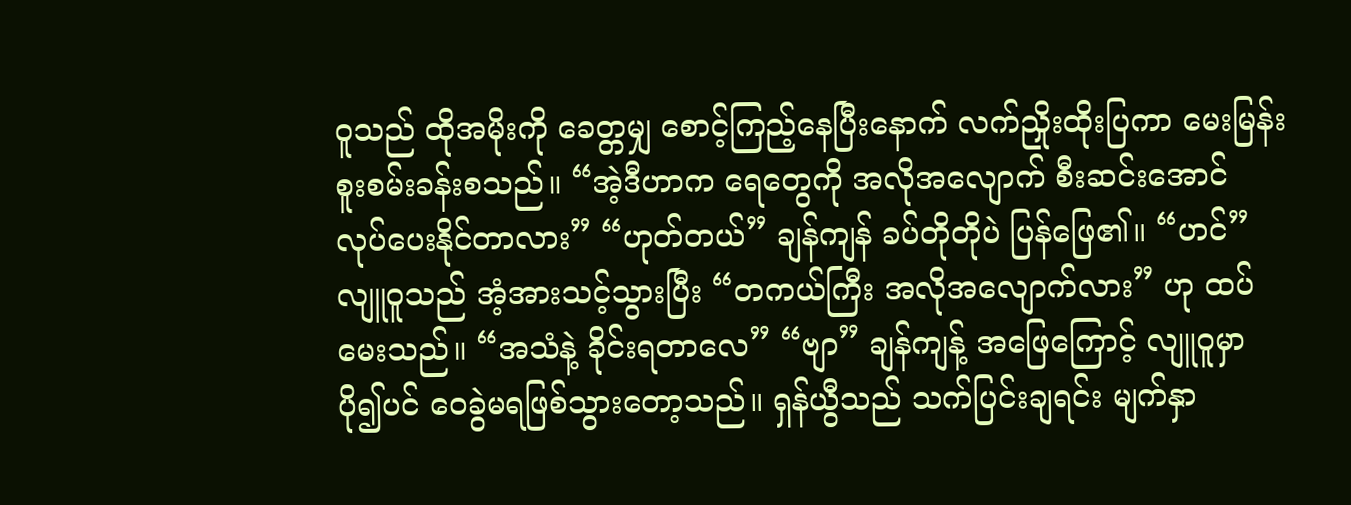ဝူသည် ထိုအမိုးကို ခေတ္တမျှ စောင့်ကြည့်နေပြီးနောက် လက်ညှိုးထိုးပြကာ မေးမြန်းစူးစမ်းခန်းစသည်။ “အဲ့ဒီဟာက ရေတွေကို အလိုအလျောက် စီးဆင်းအောင် လုပ်ပေးနိုင်တာလား” “ဟုတ်တယ်” ချန်ကျန် ခပ်တိုတိုပဲ ပြန်ဖြေ၏။ “ဟင်” လျူဝူသည် အံ့အားသင့်သွားပြီး “တကယ်ကြီး အလိုအလျောက်လား” ဟု ထပ်မေးသည်။ “အသံနဲ့ ခိုင်းရတာလေ” “ဗျာ” ချန်ကျန့် အဖြေကြောင့် လျူဝူမှာ ပို၍ပင် ဝေခွဲမရဖြစ်သွားတော့သည်။ ရှန်ယွီသည် သက်ပြင်းချရင်း မျက်နှာ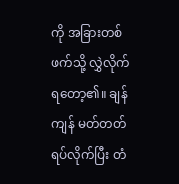ကို အခြားတစ်ဖက်သို့ လွှဲလိုက်ရ‌တော့၏။ ချန်ကျန် မတ်တတ်ရပ်လိုက်ပြီး တံ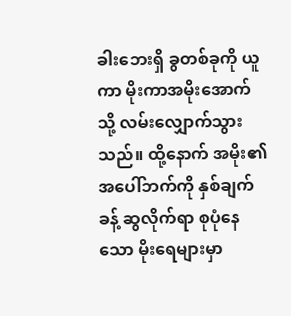ခါးဘေးရှိ ခွတစ်ခုကို ယူကာ မိုးကာအမိုးအောက်သို့ လမ်းလျှောက်သွားသည်။ ထို့နောက် အမိုး၏ အပေါ်ဘက်ကို နှစ်ချက်ခန့် ဆွလိုက်ရာ စုပုံနေသော မိုးရေများမှာ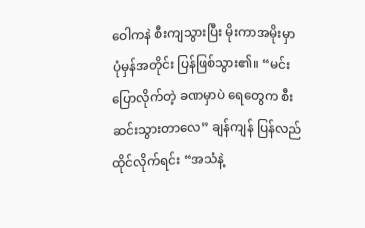ဝေါကနဲ စီးကျသွားပြီး မိုးကာအမိုးမှာ ပုံမှန်အတိုင်း ပြန်ဖြစ်သွား၏။ “မင်း ပြောလိုက်တဲ့ ခဏမှာပဲ ရေတွေက စီးဆင်းသွားတာလေ” ချန်ကျန် ပြန်လည်ထိုင်လိုက်ရင်း “အသံနဲ့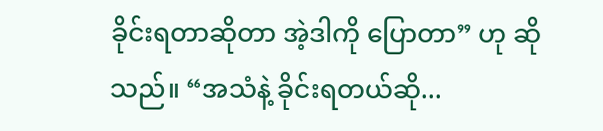ခိုင်းရတာဆိုတာ အဲ့ဒါကို ပြောတာ” ဟု ဆိုသည်။ “အသံနဲ့ ခိုင်းရတယ်ဆို...